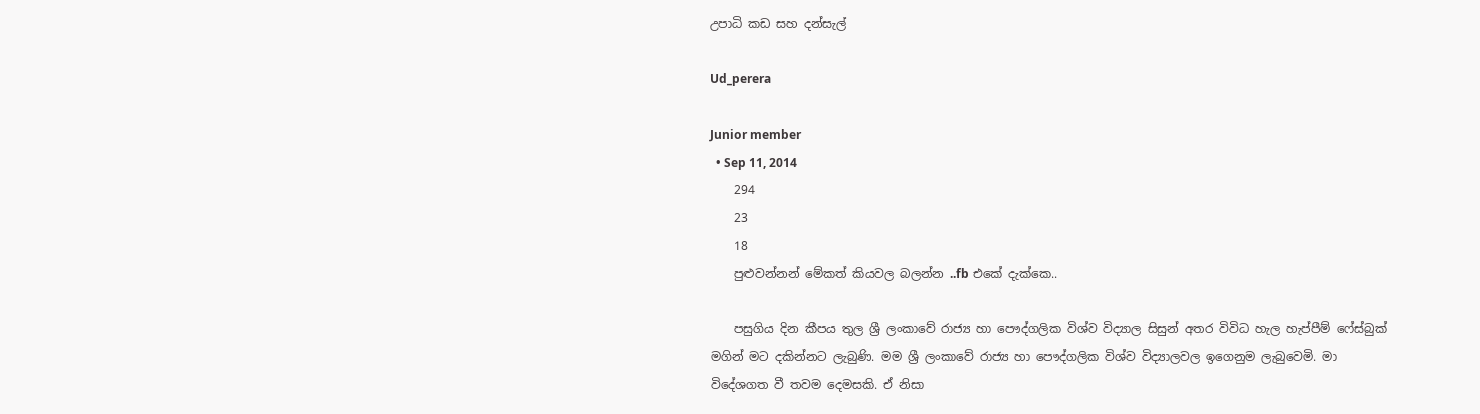උපාධි කඩ සහ දන්සැල්

Ud_perera

Junior member
  • Sep 11, 2014
    294
    23
    18
    පුළුවන්නන් මේකත් කියවල බලන්න ..fb එකේ දැක්කෙ..

    පසුගිය දින කීපය තුල ශ්‍රී ලංකාවේ රාජ්‍ය හා පෞද්ගලික විශ්ව විද්‍යාල සිසුන් අතර විවිධ හැල හැප්පීම් ෆේස්බුක් මගින් මට දකින්නට ලැබුණි. මම ශ්‍රී ලංකාවේ රාජ්‍ය හා පෞද්ගලික විශ්ව විද්‍යාලවල ඉගෙනුම ලැබුවෙමි. මා විදේශගත වී තවම දෙමසකි. ඒ නිසා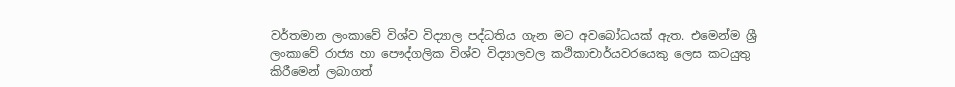වර්තමාන ලංකාවේ විශ්ව විද්‍යාල පද්ධතිය ගැන මට අවබෝධයක් ඇත. එමෙන්ම ශ්‍රී ලංකාවේ රාජ්‍ය හා පෞද්ගලික විශ්ව විද්‍යාලවල කථිකාචාර්යවරයෙකු ලෙස කටයුතු කිරීමෙන් ලබාගත්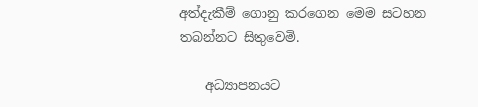අත්දැකීම් ගොනු කරගෙන මෙම සටහන තබන්නට සිතුවෙමි.

    අධ්‍යාපනයට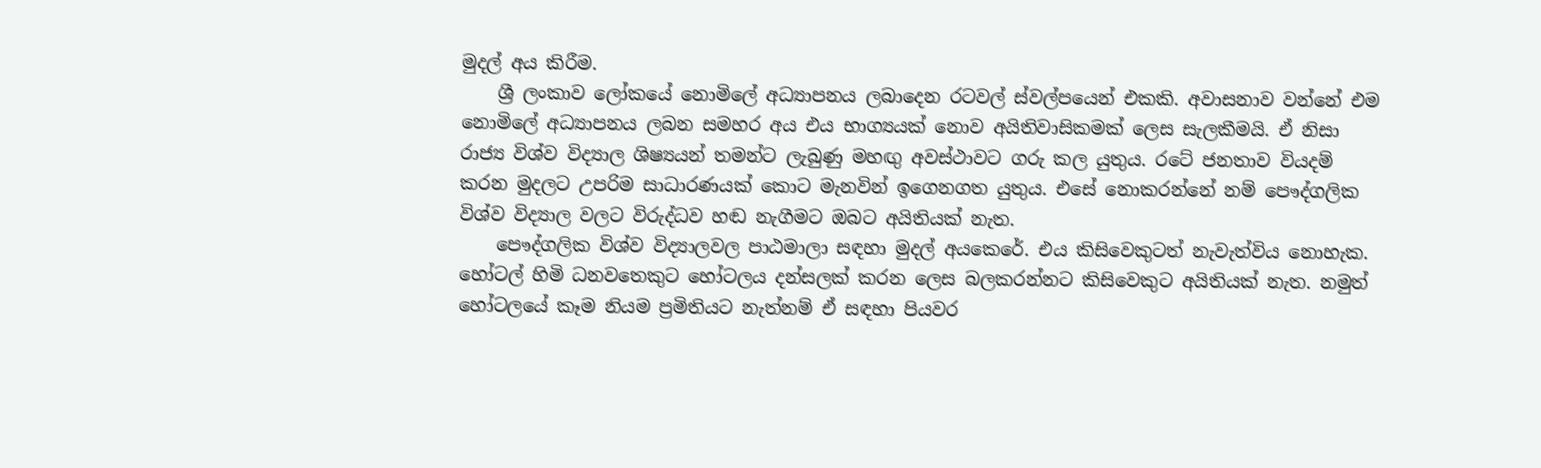මුදල් අය කිරීම.
    ශ්‍රී ලංකාව ලෝකයේ නොමිලේ අධ්‍යාපනය ලබාදෙන රටවල් ස්වල්පයෙන් එකකි. අවාසනාව වන්නේ එම නොමිලේ අධ්‍යාපනය ලබන සමහර අය එය භාග්‍යයක් නොව අයිතිවාසිකමක් ලෙස සැලකීමයි. ඒ නිසා රාජ්‍ය විශ්ව විද්‍යාල ශිෂ්‍යයන් තමන්ට ලැබුණු මහඟු අවස්ථාවට ගරු කල යුතුය. රටේ ජනතාව වියදම් කරන මුදලට උපරිම සාධාරණයක් කොට මැනවින් ඉගෙනගත යුතුය. එසේ නොකරන්නේ නම් පෞද්ගලික විශ්ව විද්‍යාල වලට විරුද්ධව හඬ නැගීමට ඔබට අයිතියක් නැත.
    පෞද්ගලික විශ්ව විද්‍යාලවල පාඨමාලා සඳහා මුදල් අයකෙරේ. එය කිසිවෙකුටත් නැවැත්විය නොහැක. හෝටල් හිමි ධනවතෙකුට හෝටලය දන්සලක් කරන ලෙස බලකරන්නට කිසිවෙකුට අයිතියක් නැත. නමුත් හෝටලයේ කෑම නියම ප්‍රමිතියට නැත්නම් ඒ සඳහා පියවර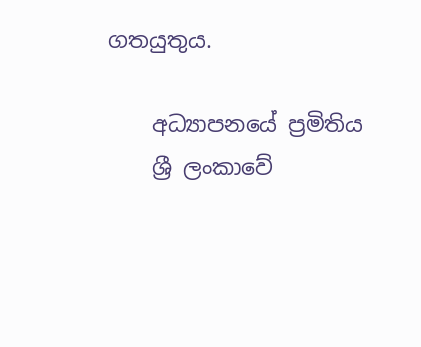ගතයුතුය.

    අධ්‍යාපනයේ ප්‍රමිතිය
    ශ්‍රී ලංකාවේ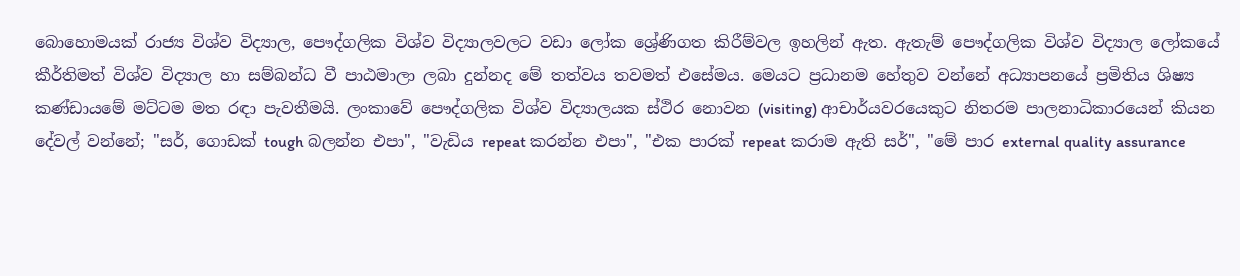බොහොමයක් රාජ්‍ය විශ්ව විද්‍යාල, පෞද්ගලික විශ්ව විද්‍යාලවලට වඩා ලෝක ශ්‍රේණිගත කිරීම්වල ඉහලින් ඇත. ඇතැම් පෞද්ගලික විශ්ව විද්‍යාල ලෝකයේ කීර්තිමත් විශ්ව විද්‍යාල හා සම්බන්ධ වී පාඨමාලා ලබා දුන්නද මේ තත්වය තවමත් එසේමය. මෙයට ප්‍රධානම හේතුව වන්නේ අධ්‍යාපනයේ ප්‍රමිතිය ශිෂ්‍ය කණ්ඩායමේ මට්ටම මත රඳා පැවතීමයි. ලංකාවේ පෞද්ගලික විශ්ව විද්‍යාලයක ස්ථිර නොවන (visiting) ආචාර්යවරයෙකුට නිතරම පාලනාධිකාරයෙන් කියන දේවල් වන්නේ; "සර්, ගොඩක් tough බලන්න එපා", "වැඩිය repeat කරන්න එපා", "එක පාරක් repeat කරාම ඇති සර්", "මේ පාර external quality assurance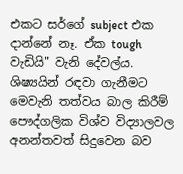එකට සර්ගේ subject එක දාන්නේ නෑ. ඒක tough වැඩියි" වැනි දේවල්ය. ශිෂ්‍යයින් රඳවා ගැනීමට මෙවැනි තත්වය බාල කිරීම් පෞද්ගලික විශ්ව විද්‍යාලවල අනන්තවත් සිදුවෙන බව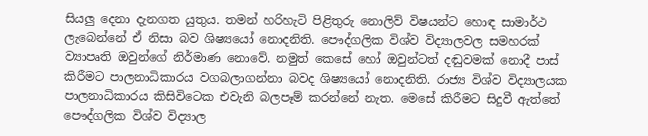සියලු දෙනා දැනගත යුතුය. තමන් හරිහැටි පිළිතුරු නොලිව් විෂයන්ට හොඳ සාමාර්ථ ලැබෙන්නේ ඒ නිසා බව ශිෂ්‍යයෝ නොදනිති. පෞද්ගලික විශ්ව විද්‍යාලවල සමහරක් ව්‍යාපෘති ඔවුන්ගේ නිර්මාණ නොවේ. නමුත් කෙසේ හෝ ඔවුන්ටත් දඬුවමක් නොදී පාස් කිරීමට පාලනාධිකාරය වගබලාගන්නා බවද ශිෂ්‍යයෝ නොදනිති. රාජ්‍ය විශ්ව විද්‍යාලයක පාලනාධිකාරය කිසිවිටෙක එවැනි බලපෑම් කරන්නේ නැත. මෙසේ කිරීමට සිදුවී ඇත්තේ පෞද්ගලික විශ්ව විද්‍යාල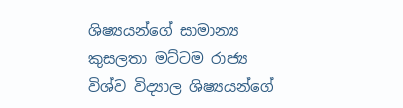ශිෂ්‍යයන්ගේ සාමාන්‍ය කුසලතා මට්ටම රාජ්‍ය විශ්ව විද්‍යාල ශිෂ්‍යයන්ගේ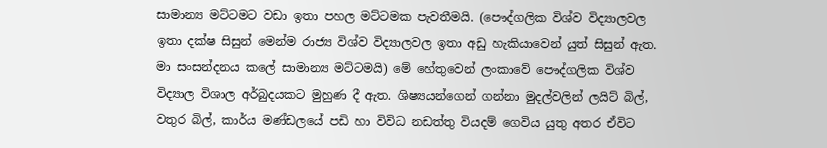සාමාන්‍ය මට්ටමට වඩා ඉතා පහල මට්ටමක පැවතීමයි. (පෞද්ගලික විශ්ව විද්‍යාලවල ඉතා දක්ෂ සිසුන් මෙන්ම රාජ්‍ය විශ්ව විද්‍යාලවල ඉතා අඩු හැකියාවෙන් යුත් සිසුන් ඇත. මා සංසන්දනය කලේ සාමාන්‍ය මට්ටමයි) මේ හේතුවෙන් ලංකාවේ පෞද්ගලික විශ්ව විද්‍යාල විශාල අර්බුදයකට මුහුණ දී ඇත. ශිෂ්‍යයන්ගෙන් ගන්නා මුදල්වලින් ලයිට් බිල්, වතුර බිල්, කාර්ය මණ්ඩලයේ පඩි හා විවිධ නඩත්තු වියදම් ගෙවිය යුතු අතර ඒවිට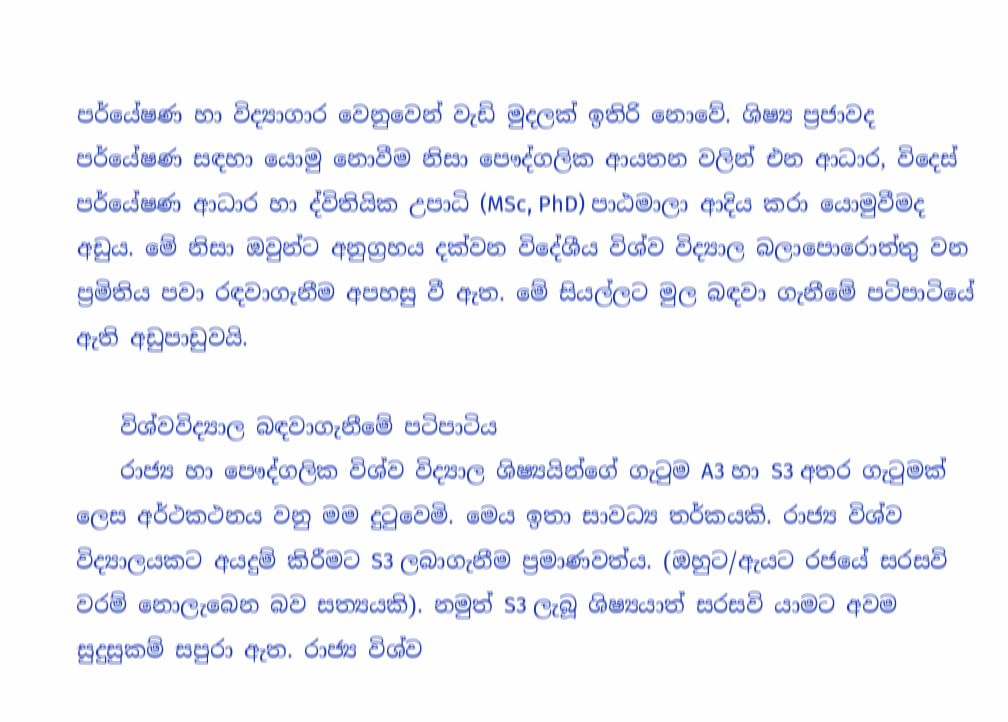පර්යේෂණ හා විද්‍යාගාර වෙනුවෙන් වැඩි මුදලක් ඉතිරි නොවේ. ශිෂ්‍ය ප්‍රජාවද පර්යේෂණ සඳහා යොමු නොවීම නිසා පෞද්ගලික ආයතන වලින් එන ආධාර, විදෙස් පර්යේෂණ ආධාර හා ද්විතියික උපාධි (MSc, PhD) පාඨමාලා ආදිය කරා යොමුවීමද අඩුය. මේ නිසා ඔවුන්ට අනුග්‍රහය දක්වන විදේශීය විශ්ව විද්‍යාල බලාපොරොත්තු වන ප්‍රමිතිය පවා රඳවාගැනීම අපහසු වී ඇත. මේ සියල්ලට මුල බඳවා ගැනීමේ පටිපාටියේ ඇති අඩුපාඩුවයි.

    විශ්වවිද්‍යාල බඳවාගැනීමේ පටිපාටිය
    රාජ්‍ය හා පෞද්ගලික විශ්ව විද්‍යාල ශිෂ්‍යයින්ගේ ගැටුම A3 හා S3 අතර ගැටුමක් ලෙස අර්ථකථනය වනු මම දුටුවෙමි. මෙය ඉතා සාවධ්‍ය තර්කයකි. රාජ්‍ය විශ්ව විද්‍යාලයකට අයදුම් කිරීමට S3 ලබාගැනීම ප්‍රමාණවත්ය. (ඔහුට/ඇයට රජයේ සරසවි වරම් නොලැබෙන බව සත්‍යයකි). නමුත් S3 ලැබූ ශිෂ්‍යයාත් සරසවි යාමට අවම සුදුසුකම් සපුරා ඇත. රාජ්‍ය විශ්ව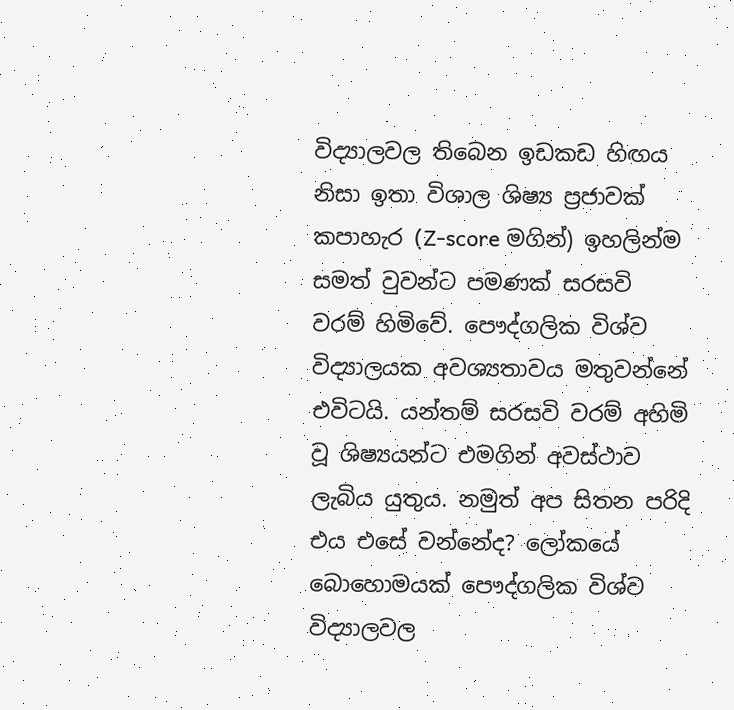විද්‍යාලවල තිබෙන ඉඩකඩ හිඟය නිසා ඉතා විශාල ශිෂ්‍ය ප්‍රජාවක් කපාහැර (Z-score මගින්) ඉහලින්ම සමත් වුවන්ට පමණක් සරසවි වරම් හිමිවේ. පෞද්ගලික විශ්ව විද්‍යාලයක අවශ්‍යතාවය මතුවන්නේ එවිටයි. යන්තම් සරසවි වරම් අහිමි වූ ශිෂ්‍යයන්ට එමගින් අවස්ථාව ලැබිය යුතුය. නමුත් අප සිතන පරිදි එය එසේ වන්නේද? ලෝකයේ බොහොමයක් පෞද්ගලික විශ්ව විද්‍යාලවල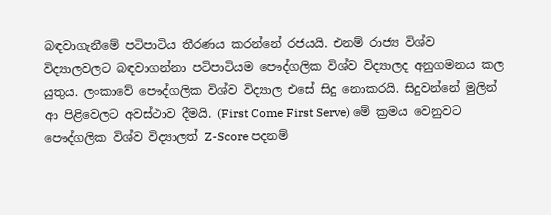බඳවාගැනීමේ පටිපාටිය තීරණය කරන්නේ රජයයි. එනම් රාජ්‍ය විශ්ව විද්‍යාලවලට බඳවාගන්නා පටිපාටියම පෞද්ගලික විශ්ව විද්‍යාලද අනුගමනය කල යුතුය. ලංකාවේ පෞද්ගලික විශ්ව විද්‍යාල එසේ සිදු නොකරයි. සිදුවන්නේ මුලින් ආ පිළිවෙලට අවස්ථාව දීමයි. (First Come First Serve) මේ ක්‍රමය වෙනුවට පෞද්ගලික විශ්ව විද්‍යාලත් Z-Score පදනම්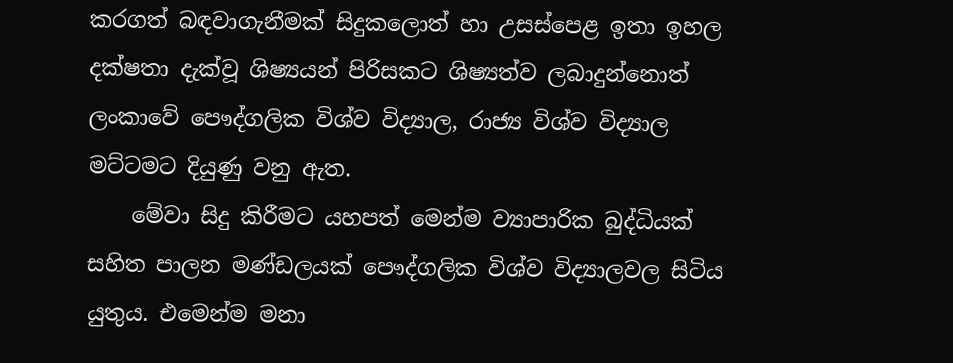කරගත් බඳවාගැනීමක් සිදුකලොත් හා උසස්පෙළ ඉතා ඉහල දක්ෂතා දැක්වූ ශිෂ්‍යයන් පිරිසකට ශිෂ්‍යත්ව ලබාදුන්නොත් ලංකාවේ පෞද්ගලික විශ්ව විද්‍යාල, රාජ්‍ය විශ්ව විද්‍යාල මට්ටමට දියුණු වනු ඇත.
    මේවා සිදු කිරීමට යහපත් මෙන්ම ව්‍යාපාරික බුද්ධියක් සහිත පාලන මණ්ඩලයක් පෞද්ගලික විශ්ව විද්‍යාලවල සිටිය යුතුය. එමෙන්ම මනා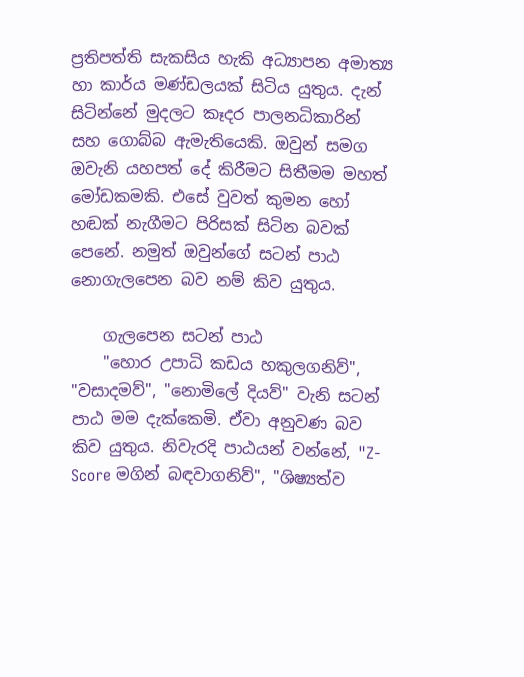ප්‍රතිපත්ති සැකසිය හැකි අධ්‍යාපන අමාත්‍ය හා කාර්ය මණ්ඩලයක් සිටිය යුතුය. දැන් සිටින්නේ මුදලට කෑදර පාලනධිකාරින් සහ ගොබ්බ ඇමැතියෙකි. ඔවුන් සමග ඔවැනි යහපත් දේ කිරීමට සිතීමම මහත් මෝඩකමකි. එසේ වුවත් කුමන හෝ හඬක් නැගීමට පිරිසක් සිටින බවක් පෙනේ. නමුත් ඔවුන්ගේ සටන් පාඨ නොගැලපෙන බව නම් කිව යුතුය.

    ගැලපෙන සටන් පාඨ
    "හොර උපාධි කඩය හකුලගනිව්", "වසාදමව්", "නොමිලේ දියව්" වැනි සටන් පාඨ මම දැක්කෙමි. ඒවා අනුවණ බව කිව යුතුය. නිවැරදි පාඨයන් වන්නේ, "Z-Score මගින් බඳවාගනිව්", "ශිෂ්‍යත්ව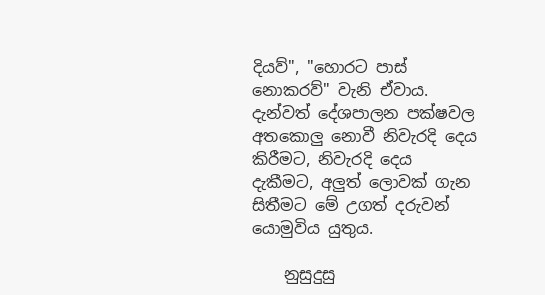දියව්", "හොරට පාස් නොකරව්" වැනි ඒවාය. දැන්වත් දේශපාලන පක්ෂවල අතකොලු නොවී නිවැරදි දෙය කිරීමට, නිවැරදි දෙය දැකීමට, අලුත් ලොවක් ගැන සිතීමට මේ උගත් දරුවන් යොමුවිය යුතුය.

    නුසුදුසු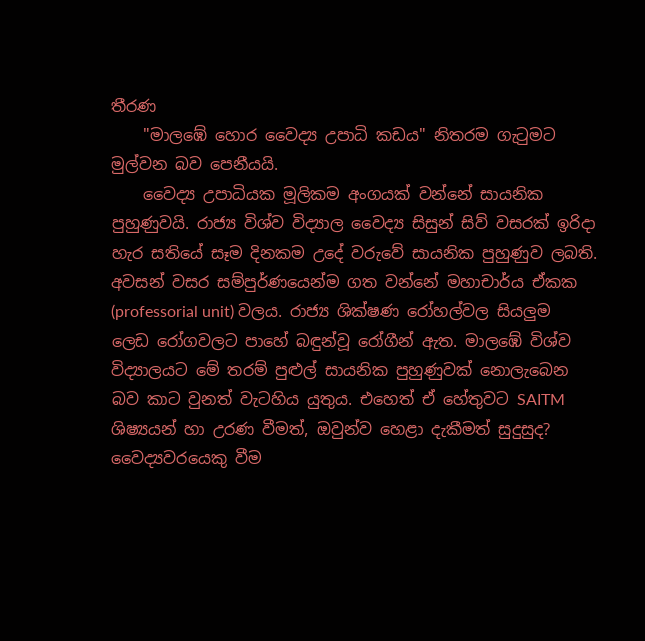තීරණ
    "මාලඹේ හොර වෛද්‍ය උපාධි කඩය" නිතරම ගැටුමට මුල්වන බව පෙනීයයි.
    වෛද්‍ය උපාධියක මූලිකම අංගයක් වන්නේ සායනික පුහුණුවයි. රාජ්‍ය විශ්ව විද්‍යාල වෛද්‍ය සිසුන් සිව් වසරක් ඉරිදා හැර සතියේ සෑම දිනකම උදේ වරුවේ සායනික පුහුණුව ලබති. අවසන් වසර සම්පුර්ණයෙන්ම ගත වන්නේ මහාචාර්ය ඒකක (professorial unit) වලය. රාජ්‍ය ශික්ෂණ රෝහල්වල සියලුම ලෙඩ රෝගවලට පාහේ බඳුන්වූ රෝගීන් ඇත. මාලඹේ විශ්ව විද්‍යාලයට මේ තරම් පුළුල් සායනික පුහුණුවක් නොලැබෙන බව කාට වුනත් වැටහිය යුතුය. එහෙත් ඒ හේතුවට SAITM ශිෂ්‍යයන් හා උරණ වීමත්, ඔවුන්ව හෙළා දැකීමත් සුදුසුද? වෛද්‍යවරයෙකු වීම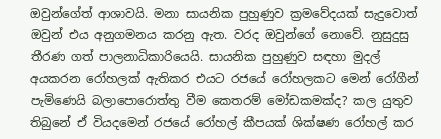ඔවුන්ගේත් ආශාවයි. මනා සායනික පුහුණුව ක්‍රමවේදයක් සැදුවොත් ඔවුන් එය අනුගමනය කරනු ඇත. වරද ඔවුන්ගේ නොවේ. නුසුදුසු තීරණ ගත් පාලනාධිකාරියෙයි. සායනික පුහුණුව සඳහා මුදල් අයකරන රෝහලක් ඇතිකර එයට රජයේ රෝහලකට මෙන් රෝගීන් පැමිණෙයි බලාපොරොත්තු වීම කෙතරම් මෝඩකමක්ද? කල යුතුව තිබුනේ ඒ වියදමෙන් රජයේ රෝහල් කීපයක් ශික්ෂණ රෝහල් කර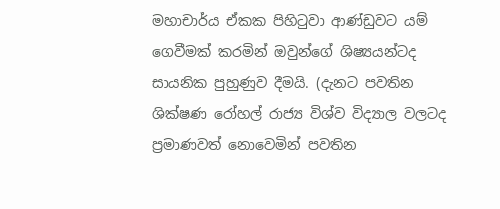මහාචාර්ය ඒකක පිහිටුවා ආණ්ඩුවට යම් ගෙවීමක් කරමින් ඔවුන්ගේ ශිෂ්‍යයන්ටද සායනික පුහුණුව දීමයි. (දැනට පවතින ශික්ෂණ රෝහල් රාජ්‍ය විශ්ව විද්‍යාල වලටද ප්‍රමාණවත් නොවෙමින් පවතින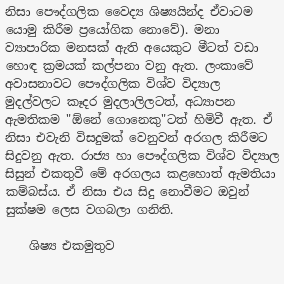නිසා පෞද්ගලික වෛද්‍ය ශිෂ්‍යයින්ද ඒවාටම යොමු කිරීම ප්‍රයෝගික නොවේ). මනා ව්‍යාපාරික මනසක් ඇති අයෙකුට මීටත් වඩා හොඳ ක්‍රමයක් කල්පනා වනු ඇත. ලංකාවේ අවාසනාවට පෞද්ගලික විශ්ව විද්‍යාල මුදල්වලට කෑදර මුදලාලිලටත්, අධ්‍යාපන ඇමතිකම "ඕනේ ගොනෙකු"ටත් හිමිවී ඇත. ඒ නිසා එවැනි විසදුමක් වෙනුවන් අරගල කිරීමට සිදුවනු ඇත. රාජ්‍ය හා පෞද්ගලික විශ්ව විද්‍යාල සිසුන් එකතුවී මේ අරගලය කළහොත් ඇමතියා කම්බස්ය. ඒ නිසා එය සිදු නොවීමට ඔවුන් සුක්ෂම ලෙස වගබලා ගනිති.

    ශිෂ්‍ය එකමුතුව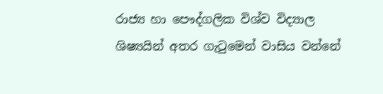රාජ්‍ය හා පෞද්ගලික විශ්ව විද්‍යාල ශිෂ්‍යයින් අතර ගැටුමෙන් වාසිය වන්නේ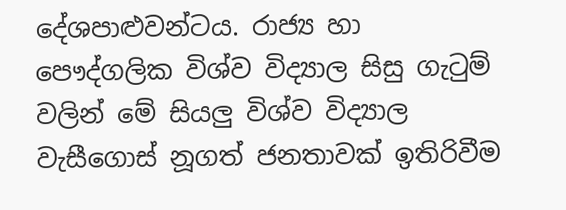දේශපාළුවන්ටය. රාජ්‍ය හා පෞද්ගලික විශ්ව විද්‍යාල සිසු ගැටුම් වලින් මේ සියලු විශ්ව විද්‍යාල වැසීගොස් නූගත් ජනතාවක් ඉතිරිවීම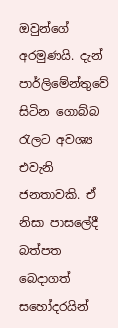ඔවුන්ගේ අරමුණයි. දැන් පාර්ලිමේන්තුවේ සිටින ගොබ්බ රැලට අවශ්‍ය එවැනි ජනතාවකි. ඒ නිසා පාසලේදී බත්පත බෙදාගත් සහෝදරයින්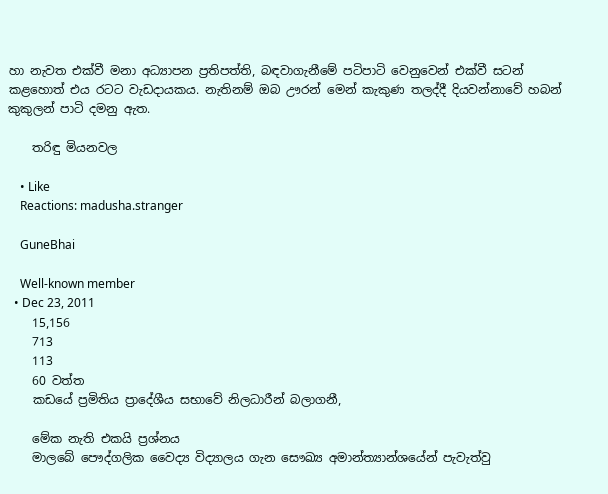හා නැවත එක්වී මනා අධ්‍යාපන ප්‍රතිපත්ති, බඳවාගැනීමේ පටිපාටි වෙනුවෙන් එක්වී සටන් කළහොත් එය රටට වැඩදායකය. නැතිනම් ඔබ ඌරන් මෙන් කැකුණ තලද්දී දියවන්නාවේ හබන් කුකුලන් පාටි දමනු ඇත.

    තරිඳු මියනවල

    • Like
    Reactions: madusha.stranger

    GuneBhai

    Well-known member
  • Dec 23, 2011
    15,156
    713
    113
    60 වත්ත
    කඩයේ ප්‍රමිතිය ප්‍රාදේශීය සභාවේ නිලධාරීන් බලාගනී,

    මේක නැති එකයි ප්‍රශ්නය
    මාලබේ පෞද්ගලික වෛද්‍ය විද්‍යාලය ගැන සෞඛ්‍ය අමාන්ත්‍යාන්ශයේන් පැවැත්වු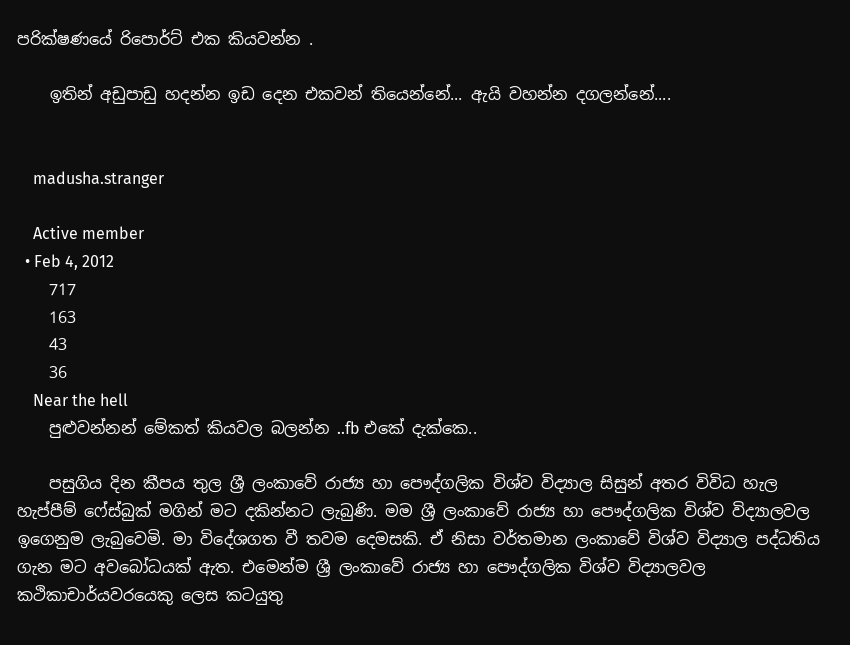පරික්ෂණයේ රිපොර්ට් එක කියවන්න .

    ඉතින් අඩුපාඩු හදන්න ඉඩ දෙන එකවන් තියෙන්නේ... ඇයි වහන්න දගලන්නේ....


    madusha.stranger

    Active member
  • Feb 4, 2012
    717
    163
    43
    36
    Near the hell
    පුළුවන්නන් මේකත් කියවල බලන්න ..fb එකේ දැක්කෙ..

    පසුගිය දින කීපය තුල ශ්‍රී ලංකාවේ රාජ්‍ය හා පෞද්ගලික විශ්ව විද්‍යාල සිසුන් අතර විවිධ හැල හැප්පීම් ෆේස්බුක් මගින් මට දකින්නට ලැබුණි. මම ශ්‍රී ලංකාවේ රාජ්‍ය හා පෞද්ගලික විශ්ව විද්‍යාලවල ඉගෙනුම ලැබුවෙමි. මා විදේශගත වී තවම දෙමසකි. ඒ නිසා වර්තමාන ලංකාවේ විශ්ව විද්‍යාල පද්ධතිය ගැන මට අවබෝධයක් ඇත. එමෙන්ම ශ්‍රී ලංකාවේ රාජ්‍ය හා පෞද්ගලික විශ්ව විද්‍යාලවල කථිකාචාර්යවරයෙකු ලෙස කටයුතු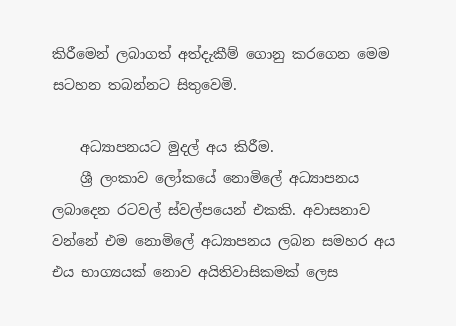කිරීමෙන් ලබාගත් අත්දැකීම් ගොනු කරගෙන මෙම සටහන තබන්නට සිතුවෙමි.

    අධ්‍යාපනයට මුදල් අය කිරීම.
    ශ්‍රී ලංකාව ලෝකයේ නොමිලේ අධ්‍යාපනය ලබාදෙන රටවල් ස්වල්පයෙන් එකකි. අවාසනාව වන්නේ එම නොමිලේ අධ්‍යාපනය ලබන සමහර අය එය භාග්‍යයක් නොව අයිතිවාසිකමක් ලෙස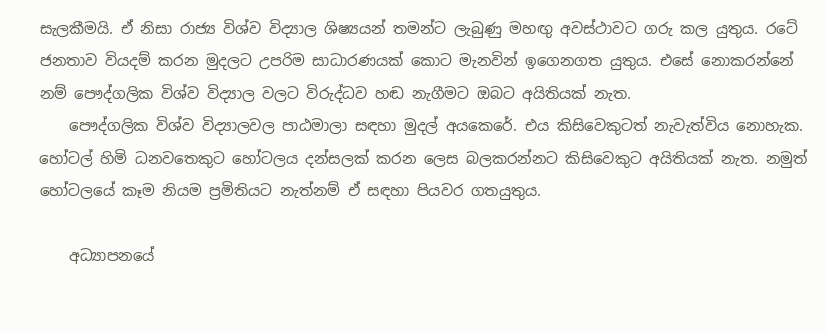සැලකීමයි. ඒ නිසා රාජ්‍ය විශ්ව විද්‍යාල ශිෂ්‍යයන් තමන්ට ලැබුණු මහඟු අවස්ථාවට ගරු කල යුතුය. රටේ ජනතාව වියදම් කරන මුදලට උපරිම සාධාරණයක් කොට මැනවින් ඉගෙනගත යුතුය. එසේ නොකරන්නේ නම් පෞද්ගලික විශ්ව විද්‍යාල වලට විරුද්ධව හඬ නැගීමට ඔබට අයිතියක් නැත.
    පෞද්ගලික විශ්ව විද්‍යාලවල පාඨමාලා සඳහා මුදල් අයකෙරේ. එය කිසිවෙකුටත් නැවැත්විය නොහැක. හෝටල් හිමි ධනවතෙකුට හෝටලය දන්සලක් කරන ලෙස බලකරන්නට කිසිවෙකුට අයිතියක් නැත. නමුත් හෝටලයේ කෑම නියම ප්‍රමිතියට නැත්නම් ඒ සඳහා පියවර ගතයුතුය.

    අධ්‍යාපනයේ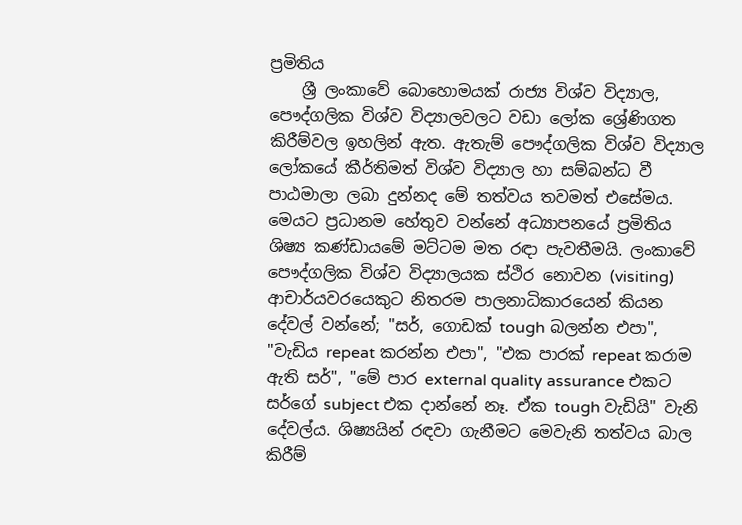ප්‍රමිතිය
    ශ්‍රී ලංකාවේ බොහොමයක් රාජ්‍ය විශ්ව විද්‍යාල, පෞද්ගලික විශ්ව විද්‍යාලවලට වඩා ලෝක ශ්‍රේණිගත කිරීම්වල ඉහලින් ඇත. ඇතැම් පෞද්ගලික විශ්ව විද්‍යාල ලෝකයේ කීර්තිමත් විශ්ව විද්‍යාල හා සම්බන්ධ වී පාඨමාලා ලබා දුන්නද මේ තත්වය තවමත් එසේමය. මෙයට ප්‍රධානම හේතුව වන්නේ අධ්‍යාපනයේ ප්‍රමිතිය ශිෂ්‍ය කණ්ඩායමේ මට්ටම මත රඳා පැවතීමයි. ලංකාවේ පෞද්ගලික විශ්ව විද්‍යාලයක ස්ථිර නොවන (visiting) ආචාර්යවරයෙකුට නිතරම පාලනාධිකාරයෙන් කියන දේවල් වන්නේ; "සර්, ගොඩක් tough බලන්න එපා", "වැඩිය repeat කරන්න එපා", "එක පාරක් repeat කරාම ඇති සර්", "මේ පාර external quality assurance එකට සර්ගේ subject එක දාන්නේ නෑ. ඒක tough වැඩියි" වැනි දේවල්ය. ශිෂ්‍යයින් රඳවා ගැනීමට මෙවැනි තත්වය බාල කිරීම්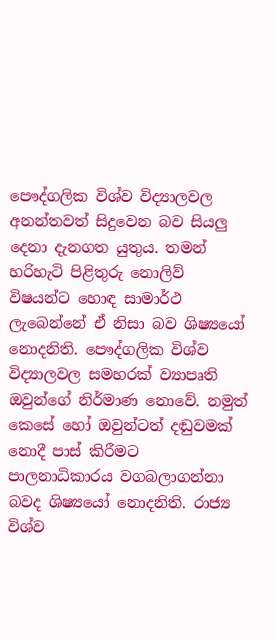පෞද්ගලික විශ්ව විද්‍යාලවල අනන්තවත් සිදුවෙන බව සියලු දෙනා දැනගත යුතුය. තමන් හරිහැටි පිළිතුරු නොලිව් විෂයන්ට හොඳ සාමාර්ථ ලැබෙන්නේ ඒ නිසා බව ශිෂ්‍යයෝ නොදනිති. පෞද්ගලික විශ්ව විද්‍යාලවල සමහරක් ව්‍යාපෘති ඔවුන්ගේ නිර්මාණ නොවේ. නමුත් කෙසේ හෝ ඔවුන්ටත් දඬුවමක් නොදී පාස් කිරීමට පාලනාධිකාරය වගබලාගන්නා බවද ශිෂ්‍යයෝ නොදනිති. රාජ්‍ය විශ්ව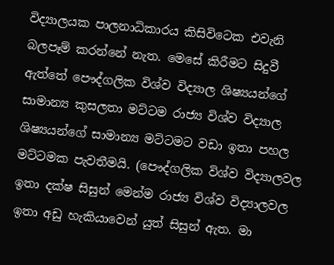විද්‍යාලයක පාලනාධිකාරය කිසිවිටෙක එවැනි බලපෑම් කරන්නේ නැත. මෙසේ කිරීමට සිදුවී ඇත්තේ පෞද්ගලික විශ්ව විද්‍යාල ශිෂ්‍යයන්ගේ සාමාන්‍ය කුසලතා මට්ටම රාජ්‍ය විශ්ව විද්‍යාල ශිෂ්‍යයන්ගේ සාමාන්‍ය මට්ටමට වඩා ඉතා පහල මට්ටමක පැවතීමයි. (පෞද්ගලික විශ්ව විද්‍යාලවල ඉතා දක්ෂ සිසුන් මෙන්ම රාජ්‍ය විශ්ව විද්‍යාලවල ඉතා අඩු හැකියාවෙන් යුත් සිසුන් ඇත. මා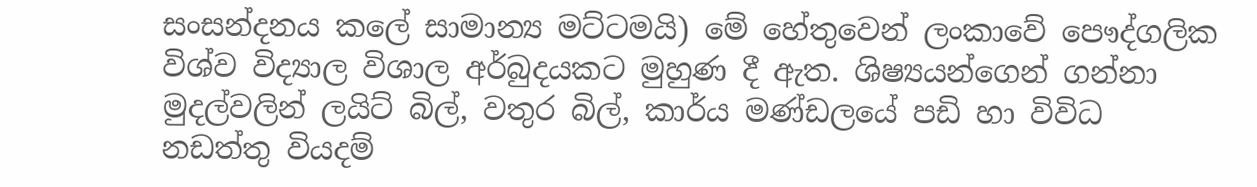සංසන්දනය කලේ සාමාන්‍ය මට්ටමයි) මේ හේතුවෙන් ලංකාවේ පෞද්ගලික විශ්ව විද්‍යාල විශාල අර්බුදයකට මුහුණ දී ඇත. ශිෂ්‍යයන්ගෙන් ගන්නා මුදල්වලින් ලයිට් බිල්, වතුර බිල්, කාර්ය මණ්ඩලයේ පඩි හා විවිධ නඩත්තු වියදම්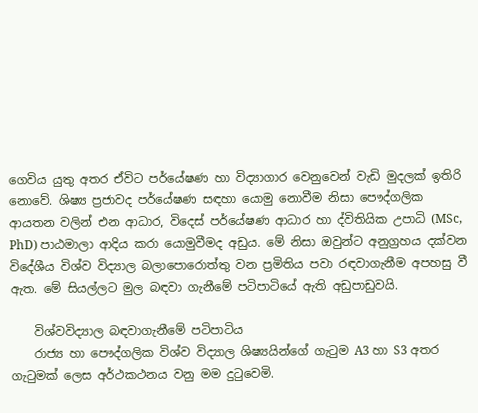ගෙවිය යුතු අතර ඒවිට පර්යේෂණ හා විද්‍යාගාර වෙනුවෙන් වැඩි මුදලක් ඉතිරි නොවේ. ශිෂ්‍ය ප්‍රජාවද පර්යේෂණ සඳහා යොමු නොවීම නිසා පෞද්ගලික ආයතන වලින් එන ආධාර, විදෙස් පර්යේෂණ ආධාර හා ද්විතියික උපාධි (MSc, PhD) පාඨමාලා ආදිය කරා යොමුවීමද අඩුය. මේ නිසා ඔවුන්ට අනුග්‍රහය දක්වන විදේශීය විශ්ව විද්‍යාල බලාපොරොත්තු වන ප්‍රමිතිය පවා රඳවාගැනීම අපහසු වී ඇත. මේ සියල්ලට මුල බඳවා ගැනීමේ පටිපාටියේ ඇති අඩුපාඩුවයි.

    විශ්වවිද්‍යාල බඳවාගැනීමේ පටිපාටිය
    රාජ්‍ය හා පෞද්ගලික විශ්ව විද්‍යාල ශිෂ්‍යයින්ගේ ගැටුම A3 හා S3 අතර ගැටුමක් ලෙස අර්ථකථනය වනු මම දුටුවෙමි.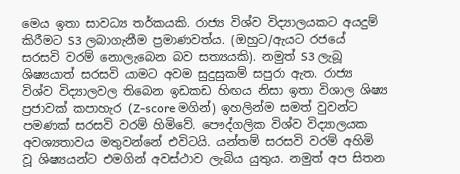මෙය ඉතා සාවධ්‍ය තර්කයකි. රාජ්‍ය විශ්ව විද්‍යාලයකට අයදුම් කිරීමට S3 ලබාගැනීම ප්‍රමාණවත්ය. (ඔහුට/ඇයට රජයේ සරසවි වරම් නොලැබෙන බව සත්‍යයකි). නමුත් S3 ලැබූ ශිෂ්‍යයාත් සරසවි යාමට අවම සුදුසුකම් සපුරා ඇත. රාජ්‍ය විශ්ව විද්‍යාලවල තිබෙන ඉඩකඩ හිඟය නිසා ඉතා විශාල ශිෂ්‍ය ප්‍රජාවක් කපාහැර (Z-score මගින්) ඉහලින්ම සමත් වුවන්ට පමණක් සරසවි වරම් හිමිවේ. පෞද්ගලික විශ්ව විද්‍යාලයක අවශ්‍යතාවය මතුවන්නේ එවිටයි. යන්තම් සරසවි වරම් අහිමි වූ ශිෂ්‍යයන්ට එමගින් අවස්ථාව ලැබිය යුතුය. නමුත් අප සිතන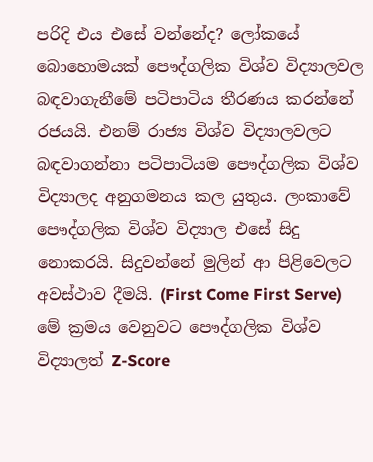පරිදි එය එසේ වන්නේද? ලෝකයේ බොහොමයක් පෞද්ගලික විශ්ව විද්‍යාලවල බඳවාගැනීමේ පටිපාටිය තීරණය කරන්නේ රජයයි. එනම් රාජ්‍ය විශ්ව විද්‍යාලවලට බඳවාගන්නා පටිපාටියම පෞද්ගලික විශ්ව විද්‍යාලද අනුගමනය කල යුතුය. ලංකාවේ පෞද්ගලික විශ්ව විද්‍යාල එසේ සිදු නොකරයි. සිදුවන්නේ මුලින් ආ පිළිවෙලට අවස්ථාව දීමයි. (First Come First Serve) මේ ක්‍රමය වෙනුවට පෞද්ගලික විශ්ව විද්‍යාලත් Z-Score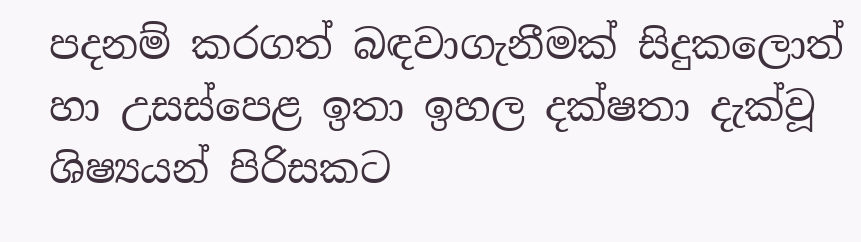පදනම් කරගත් බඳවාගැනීමක් සිදුකලොත් හා උසස්පෙළ ඉතා ඉහල දක්ෂතා දැක්වූ ශිෂ්‍යයන් පිරිසකට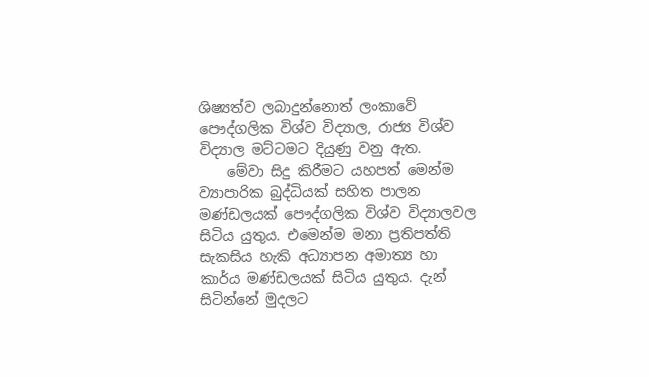ශිෂ්‍යත්ව ලබාදුන්නොත් ලංකාවේ පෞද්ගලික විශ්ව විද්‍යාල, රාජ්‍ය විශ්ව විද්‍යාල මට්ටමට දියුණු වනු ඇත.
    මේවා සිදු කිරීමට යහපත් මෙන්ම ව්‍යාපාරික බුද්ධියක් සහිත පාලන මණ්ඩලයක් පෞද්ගලික විශ්ව විද්‍යාලවල සිටිය යුතුය. එමෙන්ම මනා ප්‍රතිපත්ති සැකසිය හැකි අධ්‍යාපන අමාත්‍ය හා කාර්ය මණ්ඩලයක් සිටිය යුතුය. දැන් සිටින්නේ මුදලට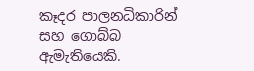කෑදර පාලනධිකාරින් සහ ගොබ්බ ඇමැතියෙකි.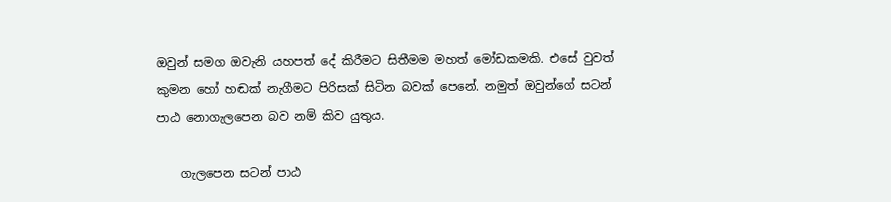ඔවුන් සමග ඔවැනි යහපත් දේ කිරීමට සිතීමම මහත් මෝඩකමකි. එසේ වුවත් කුමන හෝ හඬක් නැගීමට පිරිසක් සිටින බවක් පෙනේ. නමුත් ඔවුන්ගේ සටන් පාඨ නොගැලපෙන බව නම් කිව යුතුය.

    ගැලපෙන සටන් පාඨ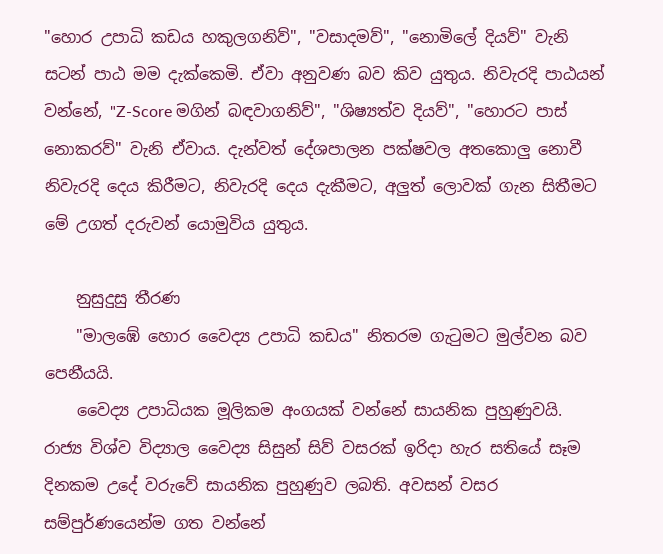"හොර උපාධි කඩය හකුලගනිව්", "වසාදමව්", "නොමිලේ දියව්" වැනි සටන් පාඨ මම දැක්කෙමි. ඒවා අනුවණ බව කිව යුතුය. නිවැරදි පාඨයන් වන්නේ, "Z-Score මගින් බඳවාගනිව්", "ශිෂ්‍යත්ව දියව්", "හොරට පාස් නොකරව්" වැනි ඒවාය. දැන්වත් දේශපාලන පක්ෂවල අතකොලු නොවී නිවැරදි දෙය කිරීමට, නිවැරදි දෙය දැකීමට, අලුත් ලොවක් ගැන සිතීමට මේ උගත් දරුවන් යොමුවිය යුතුය.

    නුසුදුසු තීරණ
    "මාලඹේ හොර වෛද්‍ය උපාධි කඩය" නිතරම ගැටුමට මුල්වන බව පෙනීයයි.
    වෛද්‍ය උපාධියක මූලිකම අංගයක් වන්නේ සායනික පුහුණුවයි. රාජ්‍ය විශ්ව විද්‍යාල වෛද්‍ය සිසුන් සිව් වසරක් ඉරිදා හැර සතියේ සෑම දිනකම උදේ වරුවේ සායනික පුහුණුව ලබති. අවසන් වසර සම්පුර්ණයෙන්ම ගත වන්නේ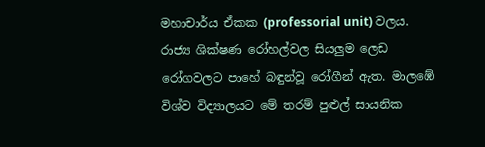මහාචාර්ය ඒකක (professorial unit) වලය. රාජ්‍ය ශික්ෂණ රෝහල්වල සියලුම ලෙඩ රෝගවලට පාහේ බඳුන්වූ රෝගීන් ඇත. මාලඹේ විශ්ව විද්‍යාලයට මේ තරම් පුළුල් සායනික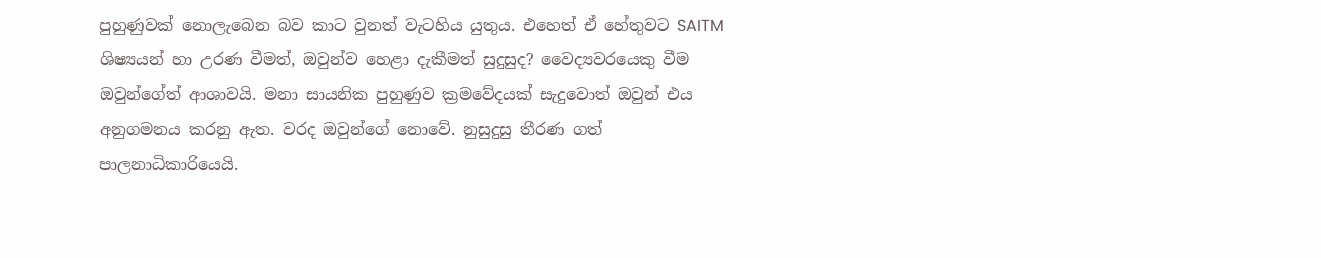පුහුණුවක් නොලැබෙන බව කාට වුනත් වැටහිය යුතුය. එහෙත් ඒ හේතුවට SAITM ශිෂ්‍යයන් හා උරණ වීමත්, ඔවුන්ව හෙළා දැකීමත් සුදුසුද? වෛද්‍යවරයෙකු වීම ඔවුන්ගේත් ආශාවයි. මනා සායනික පුහුණුව ක්‍රමවේදයක් සැදුවොත් ඔවුන් එය අනුගමනය කරනු ඇත. වරද ඔවුන්ගේ නොවේ. නුසුදුසු තීරණ ගත් පාලනාධිකාරියෙයි.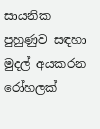සායනික පුහුණුව සඳහා මුදල් අයකරන රෝහලක්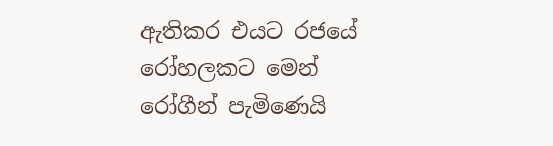ඇතිකර එයට රජයේ රෝහලකට මෙන් රෝගීන් පැමිණෙයි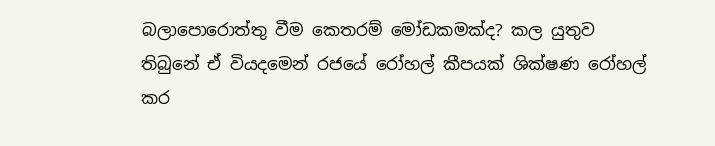බලාපොරොත්තු වීම කෙතරම් මෝඩකමක්ද? කල යුතුව තිබුනේ ඒ වියදමෙන් රජයේ රෝහල් කීපයක් ශික්ෂණ රෝහල් කර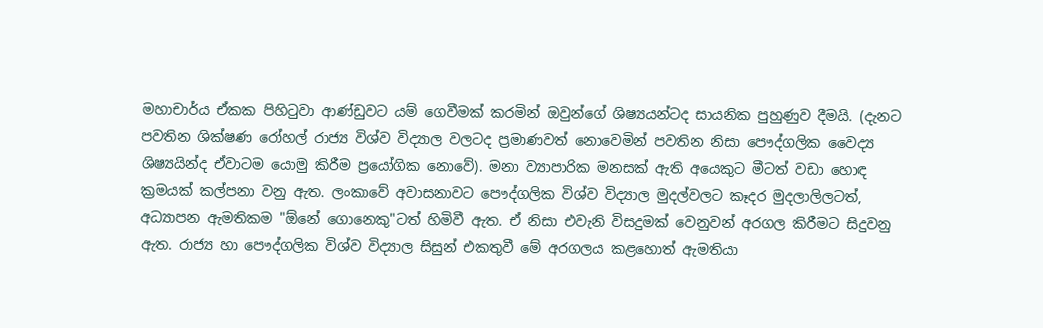මහාචාර්ය ඒකක පිහිටුවා ආණ්ඩුවට යම් ගෙවීමක් කරමින් ඔවුන්ගේ ශිෂ්‍යයන්ටද සායනික පුහුණුව දීමයි. (දැනට පවතින ශික්ෂණ රෝහල් රාජ්‍ය විශ්ව විද්‍යාල වලටද ප්‍රමාණවත් නොවෙමින් පවතින නිසා පෞද්ගලික වෛද්‍ය ශිෂ්‍යයින්ද ඒවාටම යොමු කිරීම ප්‍රයෝගික නොවේ). මනා ව්‍යාපාරික මනසක් ඇති අයෙකුට මීටත් වඩා හොඳ ක්‍රමයක් කල්පනා වනු ඇත. ලංකාවේ අවාසනාවට පෞද්ගලික විශ්ව විද්‍යාල මුදල්වලට කෑදර මුදලාලිලටත්, අධ්‍යාපන ඇමතිකම "ඕනේ ගොනෙකු"ටත් හිමිවී ඇත. ඒ නිසා එවැනි විසදුමක් වෙනුවන් අරගල කිරීමට සිදුවනු ඇත. රාජ්‍ය හා පෞද්ගලික විශ්ව විද්‍යාල සිසුන් එකතුවී මේ අරගලය කළහොත් ඇමතියා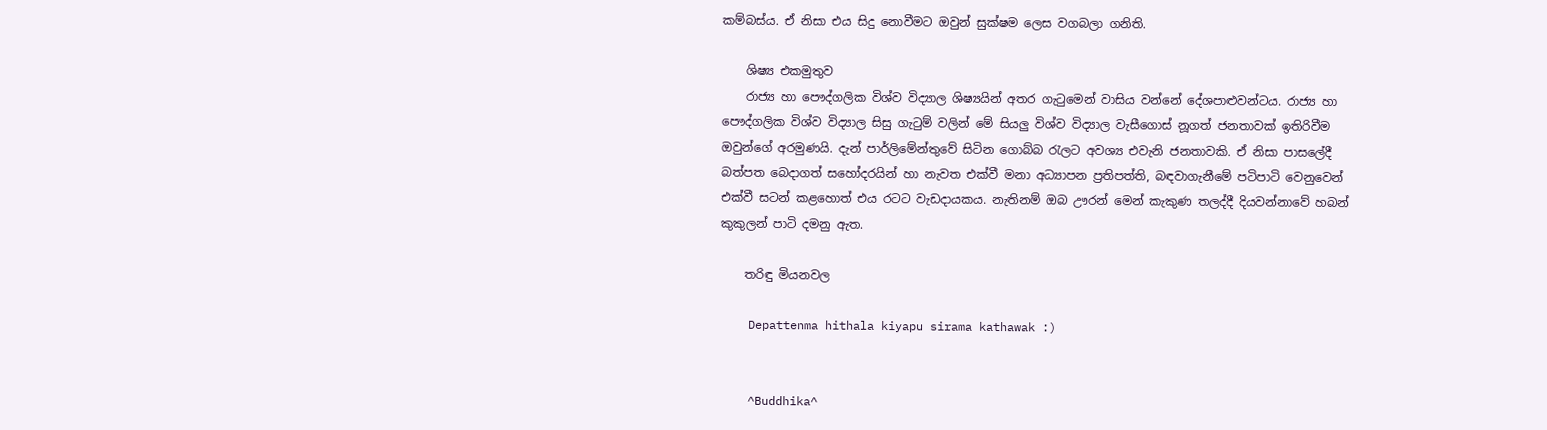කම්බස්ය. ඒ නිසා එය සිදු නොවීමට ඔවුන් සුක්ෂම ලෙස වගබලා ගනිති.

    ශිෂ්‍ය එකමුතුව
    රාජ්‍ය හා පෞද්ගලික විශ්ව විද්‍යාල ශිෂ්‍යයින් අතර ගැටුමෙන් වාසිය වන්නේ දේශපාළුවන්ටය. රාජ්‍ය හා පෞද්ගලික විශ්ව විද්‍යාල සිසු ගැටුම් වලින් මේ සියලු විශ්ව විද්‍යාල වැසීගොස් නූගත් ජනතාවක් ඉතිරිවීම ඔවුන්ගේ අරමුණයි. දැන් පාර්ලිමේන්තුවේ සිටින ගොබ්බ රැලට අවශ්‍ය එවැනි ජනතාවකි. ඒ නිසා පාසලේදී බත්පත බෙදාගත් සහෝදරයින් හා නැවත එක්වී මනා අධ්‍යාපන ප්‍රතිපත්ති, බඳවාගැනීමේ පටිපාටි වෙනුවෙන් එක්වී සටන් කළහොත් එය රටට වැඩදායකය. නැතිනම් ඔබ ඌරන් මෙන් කැකුණ තලද්දී දියවන්නාවේ හබන් කුකුලන් පාටි දමනු ඇත.

    තරිඳු මියනවල

    Depattenma hithala kiyapu sirama kathawak :)


    ^Buddhika^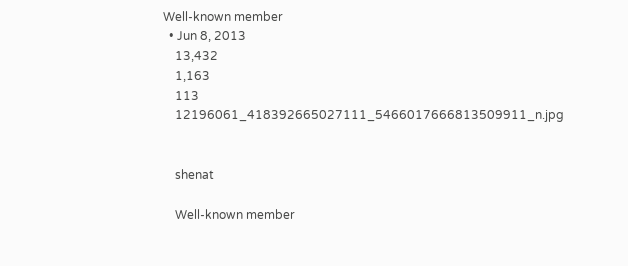Well-known member
  • Jun 8, 2013
    13,432
    1,163
    113
    12196061_418392665027111_5466017666813509911_n.jpg


    shenat

    Well-known member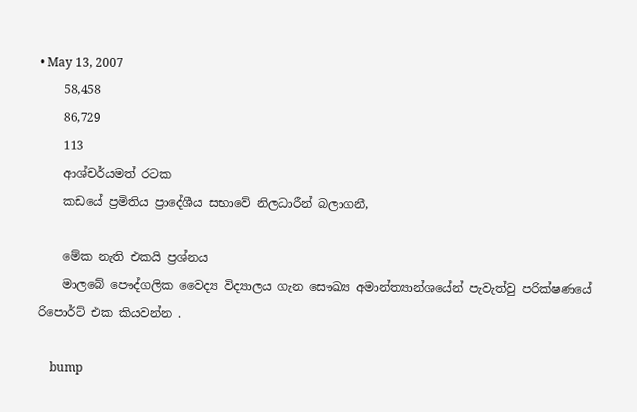• May 13, 2007
    58,458
    86,729
    113
    ආශ්චර්යමත් රටක
    කඩයේ ප්‍රමිතිය ප්‍රාදේශීය සභාවේ නිලධාරීන් බලාගනී,

    මේක නැති එකයි ප්‍රශ්නය
    මාලබේ පෞද්ගලික වෛද්‍ය විද්‍යාලය ගැන සෞඛ්‍ය අමාන්ත්‍යාන්ශයේන් පැවැත්වු පරික්ෂණයේ රිපොර්ට් එක කියවන්න .

    bump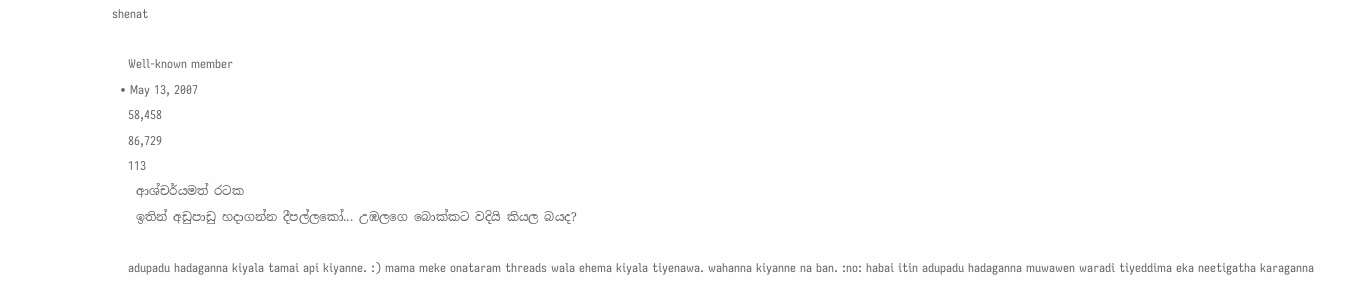shenat

    Well-known member
  • May 13, 2007
    58,458
    86,729
    113
    ආශ්චර්යමත් රටක
    ඉතින් අඩුපාඩු හදාගන්න දීපල්ලකෝ... උඹලගෙ බොක්කට වදියි කියල බයද?

    adupadu hadaganna kiyala tamai api kiyanne. :) mama meke onataram threads wala ehema kiyala tiyenawa. wahanna kiyanne na ban. :no: habai itin adupadu hadaganna muwawen waradi tiyeddima eka neetigatha karaganna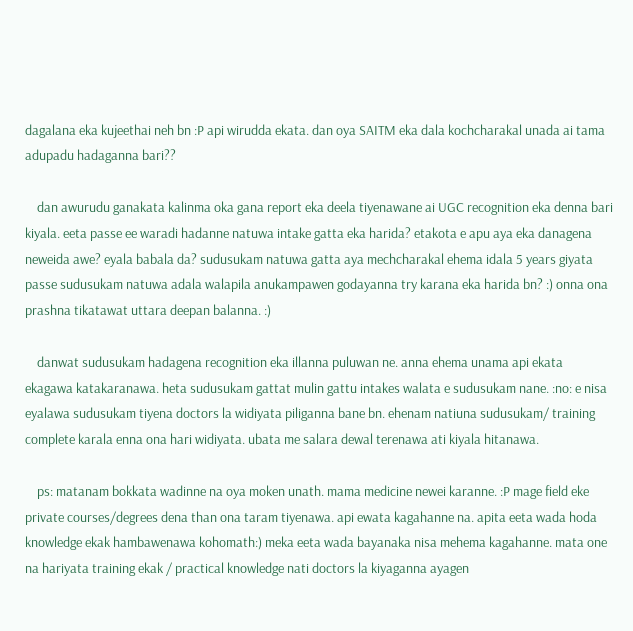dagalana eka kujeethai neh bn :P api wirudda ekata. dan oya SAITM eka dala kochcharakal unada ai tama adupadu hadaganna bari??

    dan awurudu ganakata kalinma oka gana report eka deela tiyenawane ai UGC recognition eka denna bari kiyala. eeta passe ee waradi hadanne natuwa intake gatta eka harida? etakota e apu aya eka danagena neweida awe? eyala babala da? sudusukam natuwa gatta aya mechcharakal ehema idala 5 years giyata passe sudusukam natuwa adala walapila anukampawen godayanna try karana eka harida bn? :) onna ona prashna tikatawat uttara deepan balanna. :)

    danwat sudusukam hadagena recognition eka illanna puluwan ne. anna ehema unama api ekata ekagawa katakaranawa. heta sudusukam gattat mulin gattu intakes walata e sudusukam nane. :no: e nisa eyalawa sudusukam tiyena doctors la widiyata piliganna bane bn. ehenam natiuna sudusukam/ training complete karala enna ona hari widiyata. ubata me salara dewal terenawa ati kiyala hitanawa.

    ps: matanam bokkata wadinne na oya moken unath. mama medicine newei karanne. :P mage field eke private courses/degrees dena than ona taram tiyenawa. api ewata kagahanne na. apita eeta wada hoda knowledge ekak hambawenawa kohomath:) meka eeta wada bayanaka nisa mehema kagahanne. mata one na hariyata training ekak / practical knowledge nati doctors la kiyaganna ayagen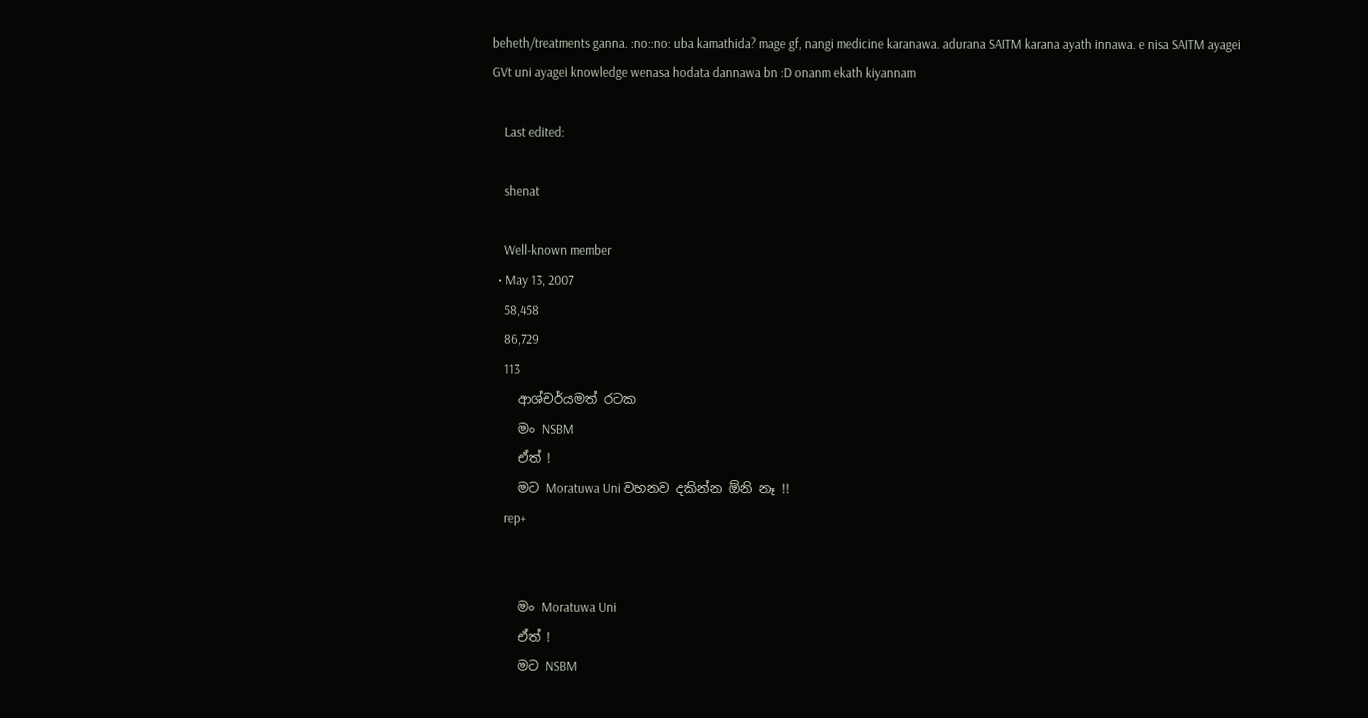beheth/treatments ganna. :no::no: uba kamathida? mage gf, nangi medicine karanawa. adurana SAITM karana ayath innawa. e nisa SAITM ayagei GVt uni ayagei knowledge wenasa hodata dannawa bn :D onanm ekath kiyannam

    Last edited:

    shenat

    Well-known member
  • May 13, 2007
    58,458
    86,729
    113
    ආශ්චර්යමත් රටක
    මං NSBM
    ඒත් !
    මට Moratuwa Uni වහනව දකින්න ඕනි නෑ !!
    rep+


    මං Moratuwa Uni
    ඒත් !
    මට NSBM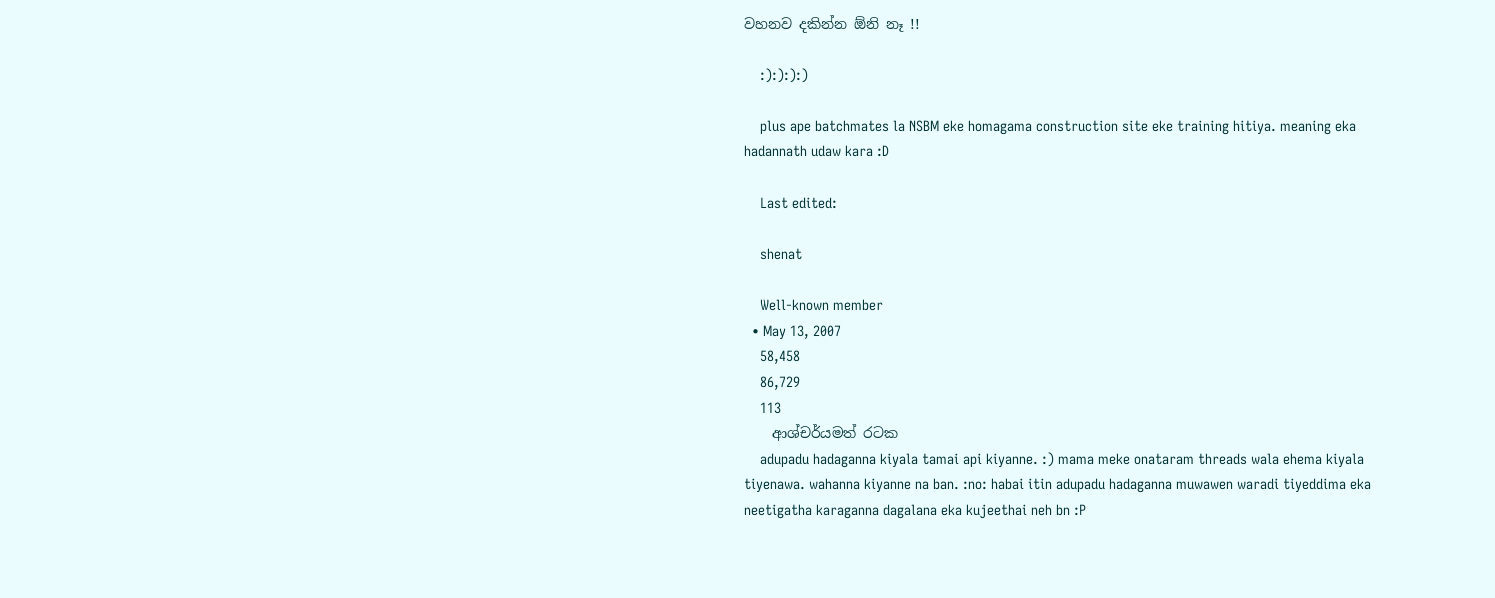වහනව දකින්න ඕනි නෑ !!

    :):):):)

    plus ape batchmates la NSBM eke homagama construction site eke training hitiya. meaning eka hadannath udaw kara :D

    Last edited:

    shenat

    Well-known member
  • May 13, 2007
    58,458
    86,729
    113
    ආශ්චර්යමත් රටක
    adupadu hadaganna kiyala tamai api kiyanne. :) mama meke onataram threads wala ehema kiyala tiyenawa. wahanna kiyanne na ban. :no: habai itin adupadu hadaganna muwawen waradi tiyeddima eka neetigatha karaganna dagalana eka kujeethai neh bn :P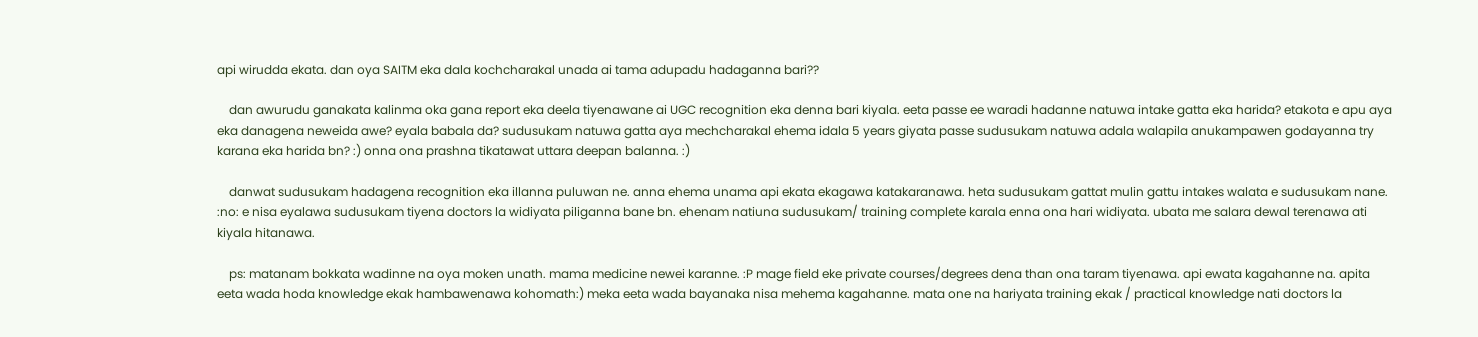api wirudda ekata. dan oya SAITM eka dala kochcharakal unada ai tama adupadu hadaganna bari??

    dan awurudu ganakata kalinma oka gana report eka deela tiyenawane ai UGC recognition eka denna bari kiyala. eeta passe ee waradi hadanne natuwa intake gatta eka harida? etakota e apu aya eka danagena neweida awe? eyala babala da? sudusukam natuwa gatta aya mechcharakal ehema idala 5 years giyata passe sudusukam natuwa adala walapila anukampawen godayanna try karana eka harida bn? :) onna ona prashna tikatawat uttara deepan balanna. :)

    danwat sudusukam hadagena recognition eka illanna puluwan ne. anna ehema unama api ekata ekagawa katakaranawa. heta sudusukam gattat mulin gattu intakes walata e sudusukam nane. :no: e nisa eyalawa sudusukam tiyena doctors la widiyata piliganna bane bn. ehenam natiuna sudusukam/ training complete karala enna ona hari widiyata. ubata me salara dewal terenawa ati kiyala hitanawa.

    ps: matanam bokkata wadinne na oya moken unath. mama medicine newei karanne. :P mage field eke private courses/degrees dena than ona taram tiyenawa. api ewata kagahanne na. apita eeta wada hoda knowledge ekak hambawenawa kohomath:) meka eeta wada bayanaka nisa mehema kagahanne. mata one na hariyata training ekak / practical knowledge nati doctors la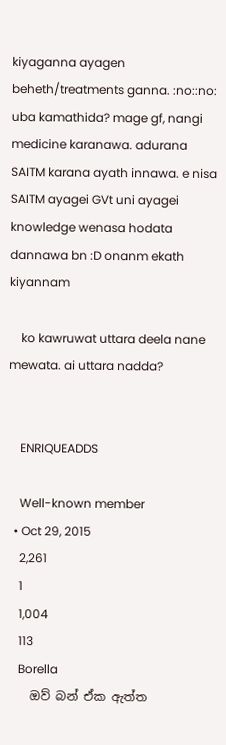kiyaganna ayagen beheth/treatments ganna. :no::no: uba kamathida? mage gf, nangi medicine karanawa. adurana SAITM karana ayath innawa. e nisa SAITM ayagei GVt uni ayagei knowledge wenasa hodata dannawa bn :D onanm ekath kiyannam

    ko kawruwat uttara deela nane mewata. ai uttara nadda?


    ENRIQUEADDS

    Well-known member
  • Oct 29, 2015
    2,261
    1
    1,004
    113
    Borella
    ඔව් බන් ඒක ඇත්ත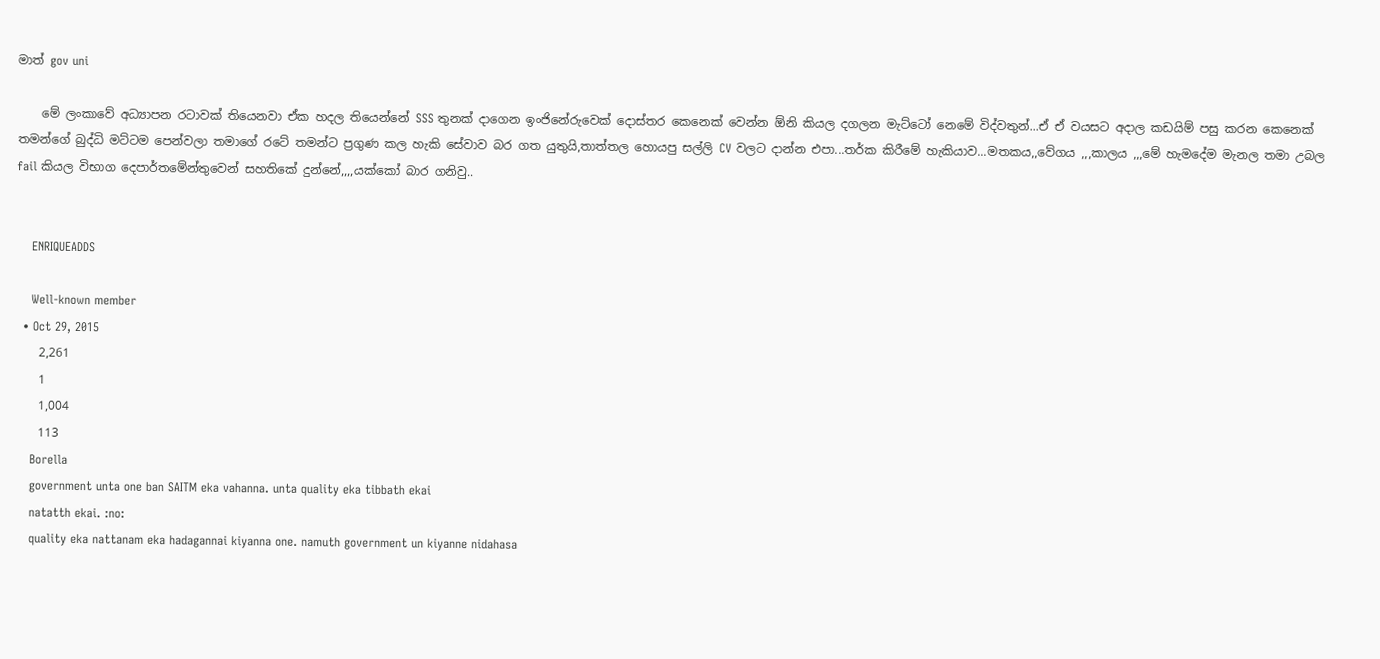මාත් gov uni

    මේ ලංකාවේ අධ්‍යාපන රටාවක් තියෙනවා ඒක හදල තියෙන්නේ SSS තුනක් දාගෙන ඉංජිනේරුවෙක් දොස්තර කෙනෙක් වෙන්න ඕනි කියල දගලන මැට්ටෝ නෙමේ විද්වතුන්...ඒ ඒ වයසට අදාල කඩයිම් පසු කරන කෙනෙක් තමන්ගේ බුද්ධි මට්ටම පෙන්වලා තමාගේ රටේ තමන්ට ප්‍රගුණ කල හැකි සේවාව බර ගත යුතුයි,තාත්තල හොයපු සල්ලි CV වලට දාන්න එපා...තර්ක කිරීමේ හැකියාව...මතකය,,වේගය ,,,කාලය ,,,මේ හැමදේම මැනල තමා උබල fail කියල විභාග දෙපාර්තමේන්තුවෙන් සහතිකේ දුන්නේ,,,,යක්කෝ බාර ගනිවු..


    ENRIQUEADDS

    Well-known member
  • Oct 29, 2015
    2,261
    1
    1,004
    113
    Borella
    government unta one ban SAITM eka vahanna. unta quality eka tibbath ekai
    natatth ekai. :no:
    quality eka nattanam eka hadagannai kiyanna one. namuth government un kiyanne nidahasa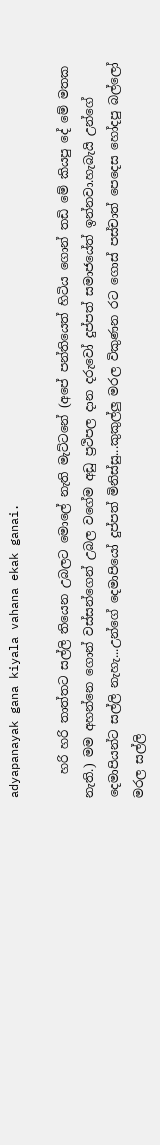adyapanayak gana kiyala vahana ekak ganai.

    හරි හරි තාත්තට සල්ලි තියෙන උබලට මොලේ නැති මැට්ටනේ (අපේ පන්තියෙත් හිටිය ගොන් තඩි මේ කියපු දේ මේ මතක නැති.) මම අහන්නෙ ගොන් වස්සන්ගෙන් උබල වගේම අඩු ප්‍රථිපල දාන දරුවෝ දුප්පත් සමාජයේත් ඉන්නවා.හැබැයි උන්ගේ දෙමාපියන්ට සල්ලි නැහැ...උන්ගේ දෙමාපියෝ දුප්පත් මිනිස්සු...කුකුල්ලු මරල විකුණන රට ගොස් පස්චාත් පෙදෙස හෝදපු බල්ලෝ මරල සල්ලි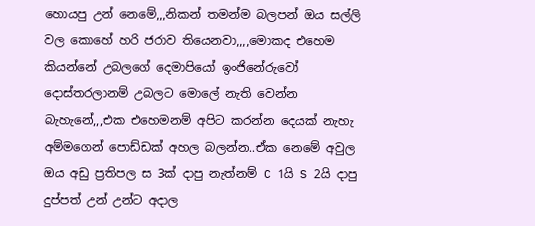හොයපු උන් නෙමේ,,,නිකන් තමන්ම බලපන් ඔය සල්ලි වල කොහේ හරි ජරාව තියෙනවා,,,,මොකද එහෙම කියන්නේ උබලගේ දෙමාපියෝ ඉංජිනේරුවෝ දොස්තරලානම් උබලට මොලේ නැති වෙන්න බැහැනේ,,,එක එහෙමනම් අපිට කරන්න දෙයක් නැහැ අම්මගෙන් පොඩ්ඩක් අහල බලන්න..ඒක නෙමේ අවුල ඔය අඩු ප්‍රතිපල ස 3ක් දාපු නැත්නම් C 1යි S 2යි දාපු දුප්පත් උන් උන්ට අදාල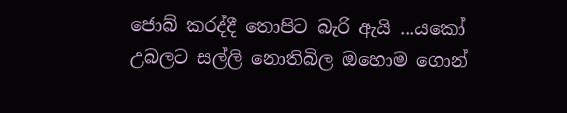ජොබ් කරද්දී තොපිට බැරි ඇයි ...යකෝ උබලට සල්ලි නොතිබිල ඔහොම ගොන්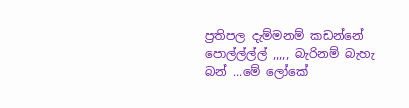ප්‍රතිපල දැම්මනම් කඩන්නේ පොල්ල්ල්ල් ,,,,, බැරිනම් බැහැ බන් ...මේ ලෝකේ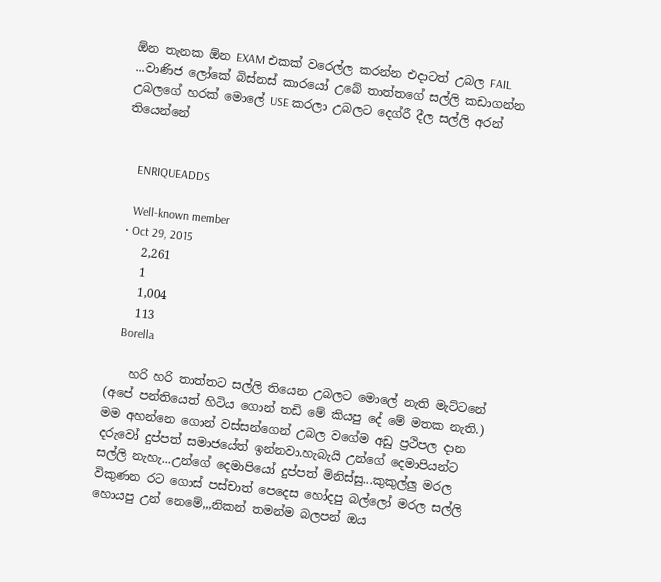ඕන තැනක ඕන EXAM එකක් වරෙල්ල කරන්න එදාටත් උබල FAIL ...වාණිජ ලෝකේ බිස්නස් කාරයෝ උබේ තාත්තගේ සල්ලි කඩාගන්න උබලගේ හරක් මොලේ USE කරලා උබලට දෙග්රී දීල සල්ලි අරන් තියෙන්නේ


    ENRIQUEADDS

    Well-known member
  • Oct 29, 2015
    2,261
    1
    1,004
    113
    Borella

    හරි හරි තාත්තට සල්ලි තියෙන උබලට මොලේ නැති මැට්ටනේ (අපේ පන්තියෙත් හිටිය ගොන් තඩි මේ කියපු දේ මේ මතක නැති.) මම අහන්නෙ ගොන් වස්සන්ගෙන් උබල වගේම අඩු ප්‍රථිපල දාන දරුවෝ දුප්පත් සමාජයේත් ඉන්නවා.හැබැයි උන්ගේ දෙමාපියන්ට සල්ලි නැහැ...උන්ගේ දෙමාපියෝ දුප්පත් මිනිස්සු...කුකුල්ලු මරල විකුණන රට ගොස් පස්චාත් පෙදෙස හෝදපු බල්ලෝ මරල සල්ලි හොයපු උන් නෙමේ,,,නිකන් තමන්ම බලපන් ඔය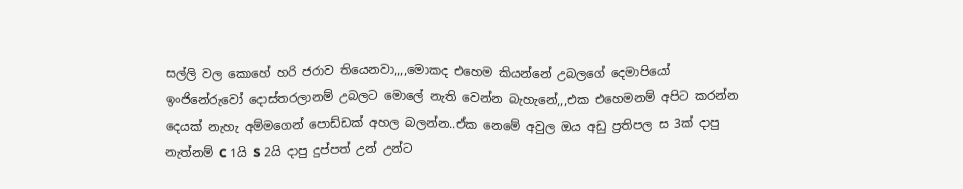සල්ලි වල කොහේ හරි ජරාව තියෙනවා,,,,මොකද එහෙම කියන්නේ උබලගේ දෙමාපියෝ ඉංජිනේරුවෝ දොස්තරලානම් උබලට මොලේ නැති වෙන්න බැහැනේ,,,එක එහෙමනම් අපිට කරන්න දෙයක් නැහැ අම්මගෙන් පොඩ්ඩක් අහල බලන්න..ඒක නෙමේ අවුල ඔය අඩු ප්‍රතිපල ස 3ක් දාපු නැත්නම් C 1යි S 2යි දාපු දුප්පත් උන් උන්ට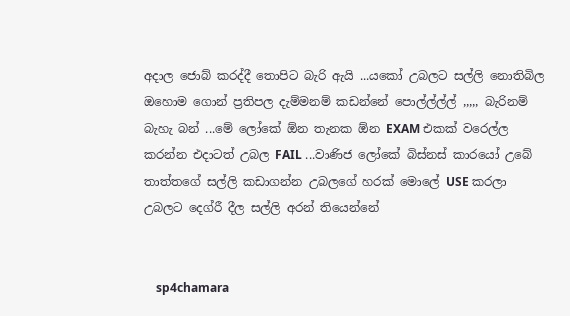අදාල ජොබ් කරද්දී තොපිට බැරි ඇයි ...යකෝ උබලට සල්ලි නොතිබිල ඔහොම ගොන් ප්‍රතිපල දැම්මනම් කඩන්නේ පොල්ල්ල්ල් ,,,,, බැරිනම් බැහැ බන් ...මේ ලෝකේ ඕන තැනක ඕන EXAM එකක් වරෙල්ල කරන්න එදාටත් උබල FAIL ...වාණිජ ලෝකේ බිස්නස් කාරයෝ උබේ තාත්තගේ සල්ලි කඩාගන්න උබලගේ හරක් මොලේ USE කරලා උබලට දෙග්රී දීල සල්ලි අරන් තියෙන්නේ


    sp4chamara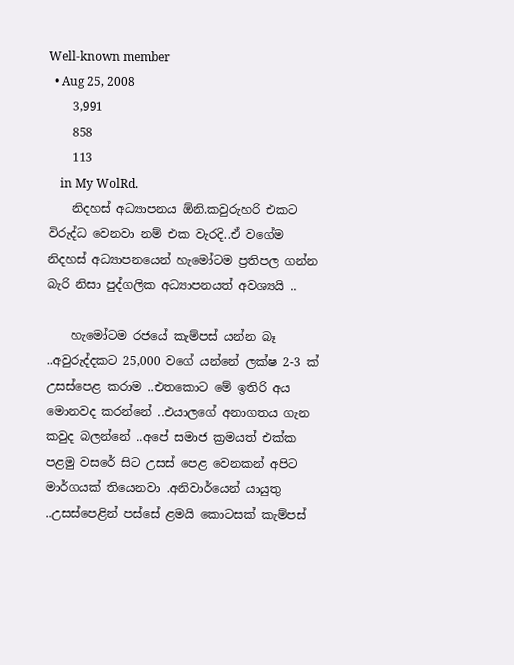Well-known member
  • Aug 25, 2008
    3,991
    858
    113
    in My WolRd.
    නිදහස් අධ්‍යාපනය ඕනි.කවුරුහරි එකට විරුද්ධ වෙනවා නම් එක වැරදි..ඒ වගේම නිදහස් අධ්‍යාපනයෙන් හැමෝටම ප්‍රතිපල ගන්න බැරි නිසා පුද්ගලික අධ්‍යාපනයත් අවශ්‍යයි ..

    හැමෝටම රජයේ කැම්පස් යන්න බෑ ..අවුරුද්දකට 25,000 වගේ යන්නේ ලක්ෂ 2-3 ක් උසස්පෙළ කරාම ..එතකොට මේ ඉතිරි අය මොනවද කරන්නේ ..එයාලගේ අනාගතය ගැන කවුද බලන්නේ ..අපේ සමාජ ක්‍රමයත් එක්ක පළමු වසරේ සිට උසස් පෙළ වෙනකන් අපිට මාර්ගයක් තියෙනවා .අනිවාර්යෙන් යායුතු ..උසස්පෙළින් පස්සේ ළමයි කොටසක් කැම්පස්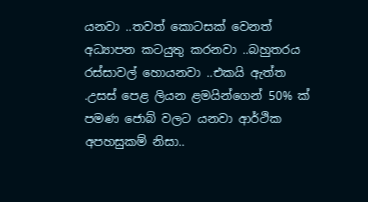යනවා ..තවත් කොටසක් වෙනත් අධ්‍යාපන කටයුතු කරනවා ..බහුතරය රස්සාවල් හොයනවා ..එකයි ඇත්ත .උසස් පෙළ ලියන ළමයින්ගෙන් 50% ක් පමණ ජොබ් වලට යනවා ආර්ථික අපහසුකම් නිසා..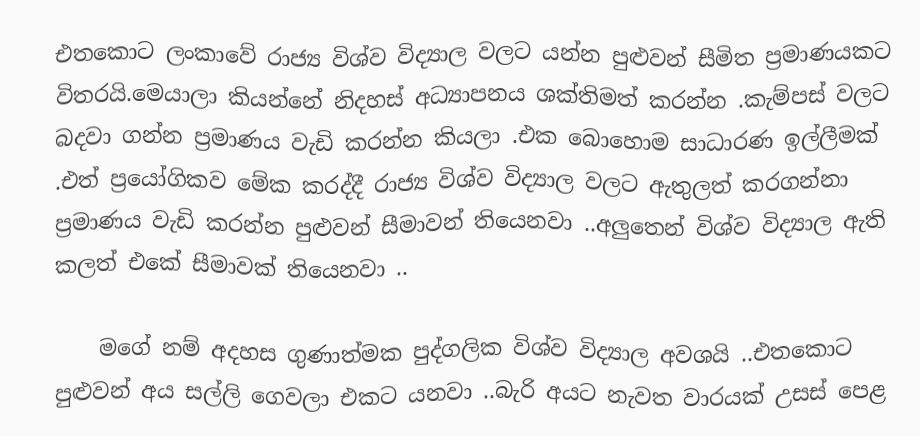එතකොට ලංකාවේ රාජ්‍ය විශ්ව විද්‍යාල වලට යන්න පුළුවන් සීමිත ප්‍රමාණයකට විතරයි.මෙයාලා කියන්නේ නිදහස් අධ්‍යාපනය ශක්තිමත් කරන්න .කැම්පස් වලට බදවා ගන්න ප්‍රමාණය වැඩි කරන්න කියලා .එක බොහොම සාධාරණ ඉල්ලීමක් .එත් ප්‍රයෝගිකව මේක කරද්දී රාජ්‍ය විශ්ව විද්‍යාල වලට ඇතුලත් කරගන්නා ප්‍රමාණය වැඩි කරන්න පුළුවන් සීමාවන් තියෙනවා ..අලුතෙන් විශ්ව විද්‍යාල ඇති කලත් එකේ සීමාවක් තියෙනවා ..

    මගේ නම් අදහස ගුණාත්මක පුද්ගලික විශ්ව විද්‍යාල අවශයි ..එතකොට පුළුවන් අය සල්ලි ගෙවලා එකට යනවා ..බැරි අයට නැවත වාරයක් උසස් පෙළ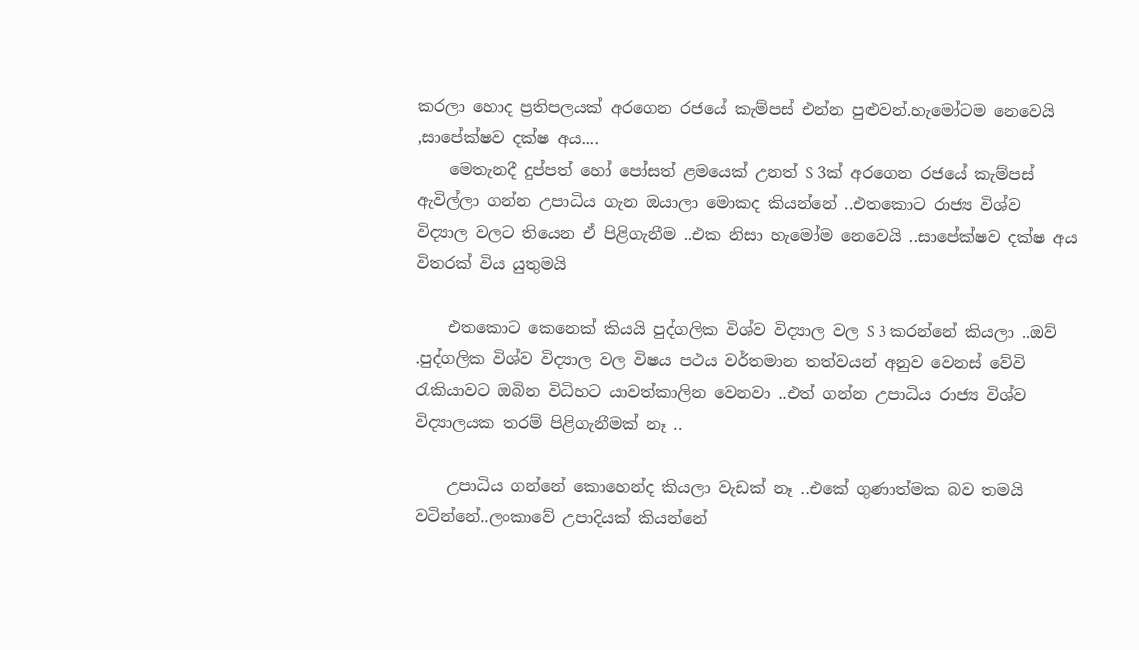කරලා හොද ප්‍රතිපලයක් අරගෙන රජයේ කැම්පස් එන්න පුළුවන්.හැමෝටම නෙවෙයි ,සාපේක්ෂව දක්ෂ අය....
    මෙතැනදී දුප්පත් හෝ පෝසත් ළමයෙක් උනත් S 3ක් අරගෙන රජයේ කැම්පස් ඇවිල්ලා ගන්න උපාධිය ගැන ඔයාලා මොකද කියන්නේ ..එතකොට රාජ්‍ය විශ්ව විද්‍යාල වලට තියෙන ඒ පිළිගැනීම ..එක නිසා හැමෝම නෙවෙයි ..සාපේක්ෂව දක්ෂ අය විතරක් විය යුතුමයි

    එතකොට කෙනෙක් කියයි පුද්ගලික විශ්ව විද්‍යාල වල S 3 කරන්නේ කියලා ..ඔව් .පුද්ගලික විශ්ව විද්‍යාල වල විෂය පථය වර්තමාන තත්වයන් අනුව වෙනස් වේවි රැකියාවට ඔබින විධිහට යාවත්කාලින වෙනවා ..එත් ගන්න උපාධිය රාජ්‍ය විශ්ව විද්‍යාලයක තරම් පිළිගැනීමක් නෑ ..

    උපාධිය ගන්නේ කොහෙන්ද කියලා වැඩක් නෑ ..එකේ ගුණාත්මක බව තමයි වටින්නේ..ලංකාවේ උපාදියක් කියන්නේ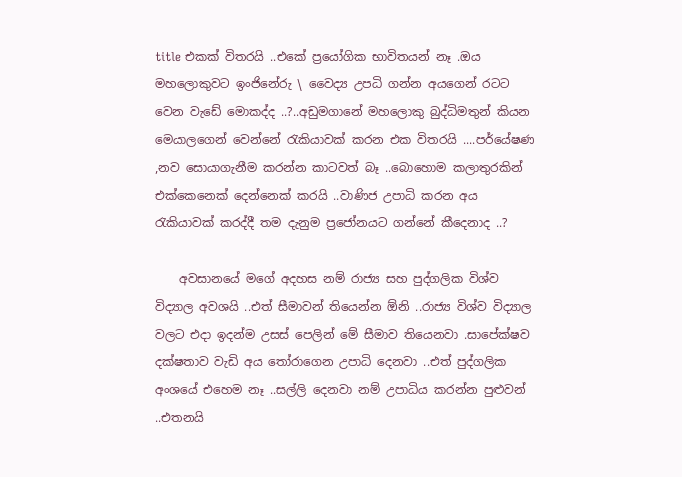title එකක් විතරයි ..එකේ ප්‍රයෝගික භාවිතයන් නෑ .ඔය මහලොකුවට ඉංජිනේරු \ වෛද්‍ය උපධි ගන්න අයගෙන් රටට වෙන වැඩේ මොකද්ද ..?..අඩුමගානේ මහලොකු බුද්ධිමතුන් කියන මෙයාලගෙන් වෙන්නේ රැකියාවක් කරන එක විතරයි ....පර්යේෂණ ,නව සොයාගැනීම කරන්න කාටවත් බෑ ..බොහොම කලාතුරකින් එක්කෙනෙක් දෙන්නෙක් කරයි ..වාණිජ උපාධි කරන අය රැකියාවක් කරද්දී තම දැනුම ප්‍රජෝනයට ගන්නේ කීදෙනාද ..?

    අවසානයේ මගේ අදහස නම් රාජ්‍ය සහ පුද්ගලික විශ්ව විද්‍යාල අවශයි ..එත් සීමාවන් තියෙන්න ඕනි ..රාජ්‍ය විශ්ව විද්‍යාල වලට එදා ඉදන්ම උසස් පෙලින් මේ සීමාව තියෙනවා .සාපේක්ෂව දක්ෂතාව වැඩි අය තෝරාගෙන උපාධි දෙනවා ..එත් පුද්ගලික අංශයේ එහෙම නෑ ..සල්ලි දෙනවා නම් උපාධිය කරන්න පුළුවන් ..එතනයි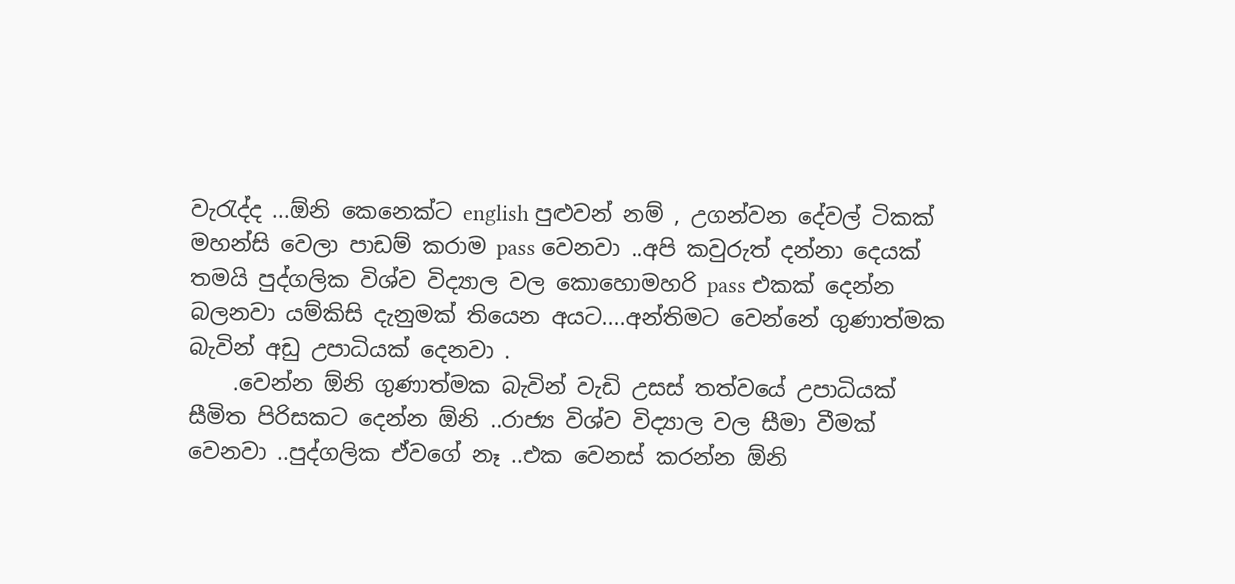වැරැද්ද ...ඕනි කෙනෙක්ට english පුළුවන් නම් , උගන්වන දේවල් ටිකක් මහන්සි වෙලා පාඩම් කරාම pass වෙනවා ..අපි කවුරුත් දන්නා දෙයක් තමයි පුද්ගලික විශ්ව විද්‍යාල වල කොහොමහරි pass එකක් දෙන්න බලනවා යම්කිසි දැනුමක් තියෙන අයට....අන්තිමට වෙන්නේ ගුණාත්මක බැවින් අඩු උපාධියක් දෙනවා .
    .වෙන්න ඕනි ගුණාත්මක බැවින් වැඩි උසස් තත්වයේ උපාධියක් සීමිත පිරිසකට දෙන්න ඕනි ..රාජ්‍ය විශ්ව විද්‍යාල වල සීමා වීමක් වෙනවා ..පුද්ගලික ඒවගේ නෑ ..එක වෙනස් කරන්න ඕනි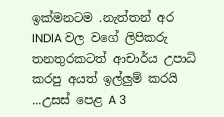ඉක්මනටම .නැත්තන් අර INDIA වල වගේ ලිපිකරු තනතුරකටත් ආචාර්ය උපාධි කරපු අයත් ඉල්ලුම් කරයි ...උසස් පෙළ A 3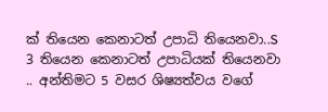ක් තියෙන කෙනාටත් උපාධි තියෙනවා..S 3 තියෙන කෙනාටත් උපාධියක් තියෙනවා .. අන්තිමට 5 වසර ශිෂ්‍යත්වය වගේ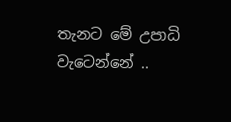තැනට මේ උපාධි වැටෙන්නේ ..